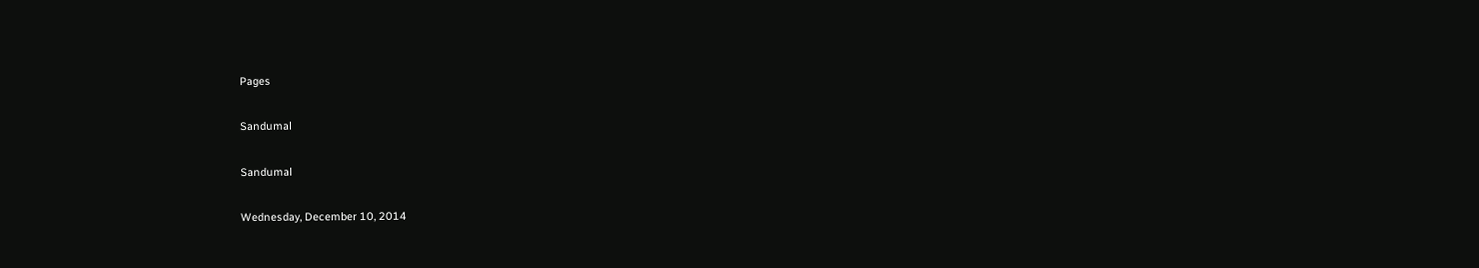Pages

Sandumal

Sandumal

Wednesday, December 10, 2014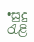•සුදු රැළි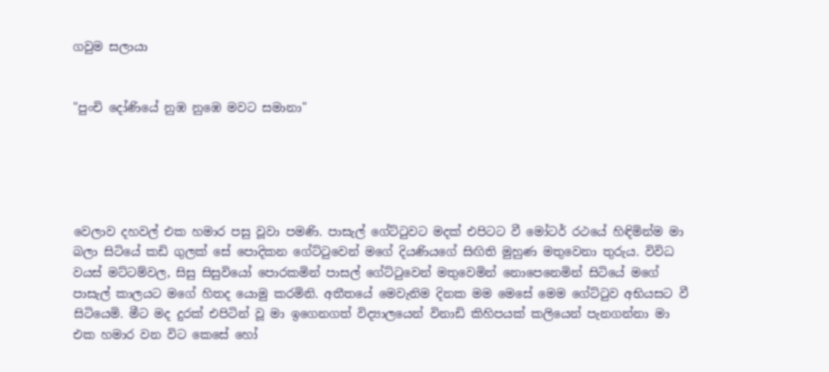ගවුම සලායා


"පුංචි දෝණියේ නුඹ නුඹෙ මවට සමානා"





වෙලාව දහවල් එක හමාර පසු වූවා පමණි. පාසැල් ගේට්ටුවට මදක් එපිටට වී මෝටර් රථයේ හිඳිමින්ම මා බලා සිටියේ කඩි ගුලක් සේ පොදිකන ගේට්ටුවෙන් මගේ දියණියගේ සිඟිති මුහුණ මතුවෙනා තුරුය. විවිධ වයස් මට්ටම්වල, සිසු සිසුවියෝ පොරකමින් පාසල් ගේට්ටුවෙන් මතුවෙමින් නොපෙනෙමින් සිටියේ මගේ පාසැල් කාලයට මගේ හිතද යොමු කරමිනි. අතීතයේ මෙවැනිම දිනක මම මෙසේ මෙම ගේට්ටුව අභියසට වී සිටියෙමි. මීට මද දුරක් එපිටින් වූ මා ඉගෙනගත් විද්‍යාලයෙන් විනාඩි කිහිපයක් කලියෙන් පැනගන්නා මා එක හමාර වන විට කෙසේ හෝ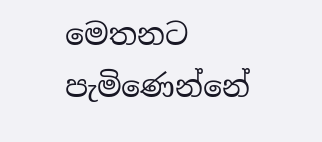මෙතනට පැමිණෙන්නේ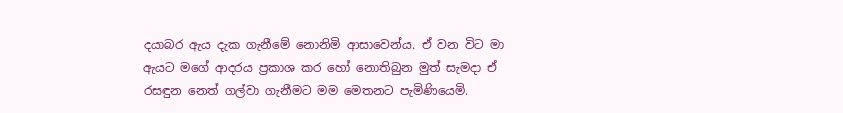දයාබර ඇය දැක ගැනීමේ නොනිමි ආසාවෙන්ය. ඒ වන විට මා ඇයට මගේ ආදරය ප්‍රකාශ කර හෝ නොතිබුන මුත් සැමදා ඒ රසඳුන නෙත් ගල්වා ගැනීමට මම මෙතනට පැමිණියෙමි.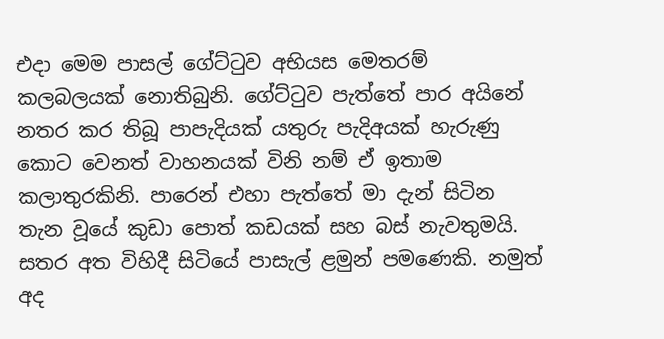එදා මෙම පාසල් ගේට්ටුව අභියස මෙතරම් කලබලයක් නොතිබුනි. ගේට්ටුව පැත්තේ පාර අයිනේ නතර කර තිබූ පාපැදියක් යතුරු පැදිඅයක් හැරුණු කොට වෙනත් වාහනයක් විනි නම් ඒ ඉතාම කලාතුරකිනි. පාරෙන් එහා පැත්තේ මා දැන් සිටින තැන වූයේ කුඩා පොත් කඩයක් සහ බස් නැවතුමයි. සතර අත විහිදී සිටියේ පාසැල් ළමුන් පමණෙකි. නමුත් අද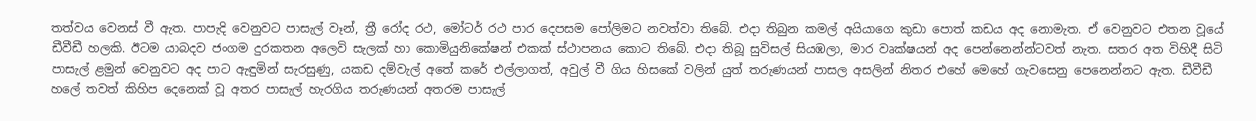තත්වය වෙනස් වී ඇත. පාපැදි වෙනුවට පාසැල් වෑන්, ත්‍රී රෝද රථ, මෝටර් රථ පාර දෙපසම පෝලිමට නවත්වා තිබේ. එදා තිබුන කමල් අයියාගෙ කුඩා පොත් කඩය අද නොමැත. ඒ වෙනුවට එතන වූයේ ඩීවීඩී හලකි. ඊටම යාබදව ජංගම දුරකතන අලෙවි සැලක් හා කොමියුනිකේෂන් එකක් ස්ථාපනය කොට තිබේ. එදා තිබූ සුවිසල් සියඹලා, මාර වෘක්ෂයන් අද පෙන්නෙන්න්ටවත් නැත. සතර අත විහිදී සිටි පාසැල් ළමුන් වෙනුවට අද පාට ඇඳුමින් සැරසුණු, යකඩ දම්වැල් අතේ කරේ එල්ලාගත්, අවුල් වී ගිය හිසකේ වලින් යුත් තරුණයන් පාසල අසලින් නිතර එහේ මෙහේ ගැවසෙනු පෙනෙන්නට ඇත. ඩීවීඩී හලේ තවත් කිහිප දෙනෙක් වූ අතර පාසැල් හැරගිය තරුණයන් අතරම පාසැල්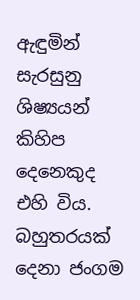ඇඳුමින් සැරසුනු ශිෂ්‍යයන් කිහිප දෙනෙකුද එහි විය. බහුතරයක් දෙනා ජංගම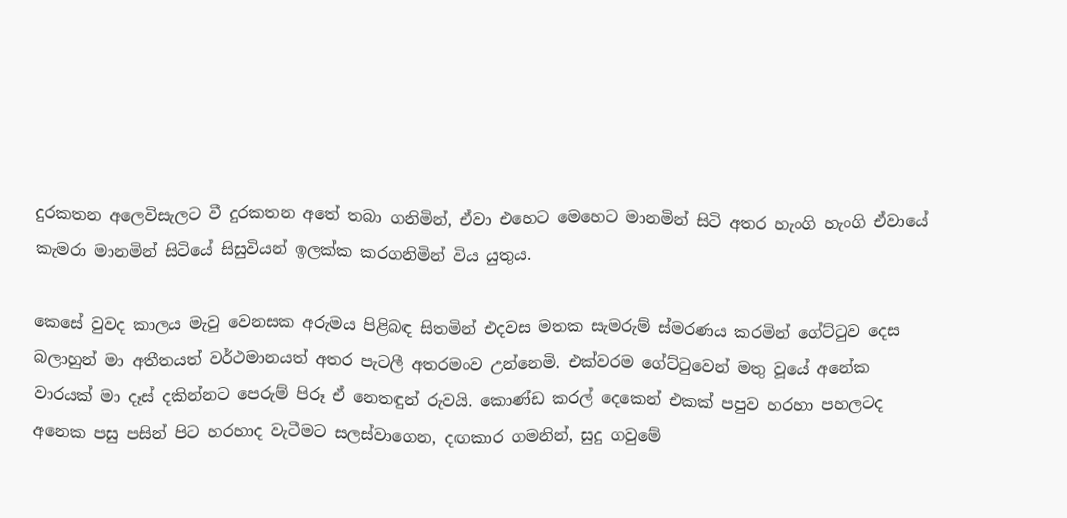දුරකතන අලෙවිසැලට වී දුරකතන අතේ තබා ගනිමින්, ඒවා එහෙට මෙහෙට මානමින් සිටි අතර හැංගි හැංගි ඒවායේ කැමරා මානමින් සිටියේ සිසුවියන් ඉලක්ක කරගනිමින් විය යුතුය.

කෙසේ වුවද කාලය මැවු වෙනසක අරුමය පිළිබඳ සිතමින් එදවස මතක සැමරුම් ස්මරණය කරමින් ගේට්ටුව දෙස බලාහුන් මා අතීතයත් වර්ථමානයත් අතර පැටලී අතරමංව උන්නෙමි. එක්වරම ගේට්ටුවෙන් මතු වූයේ අනේක වාරයක් මා දෑස් දකින්නට පෙරුම් පිරූ ඒ නෙතඳුන් රුවයි. කොණ්ඩ කරල් දෙකෙන් එකක් පපුව හරහා පහලටද අනෙක පසු පසින් පිට හරහාද වැටීමට සලස්වාගෙන, දඟකාර ගමනින්, සුදු ගවුමේ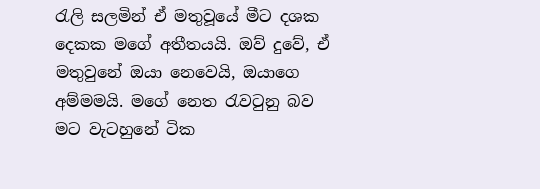රැලි සලමින් ඒ මතුවූයේ මීට දශක දෙකක මගේ අතීතයයි. ඔව් දුවේ, ඒ මතුවුනේ ඔයා නෙවෙයි, ඔයාගෙ අම්මමයි. මගේ නෙත රැවටුනු බව මට වැටහුනේ ටික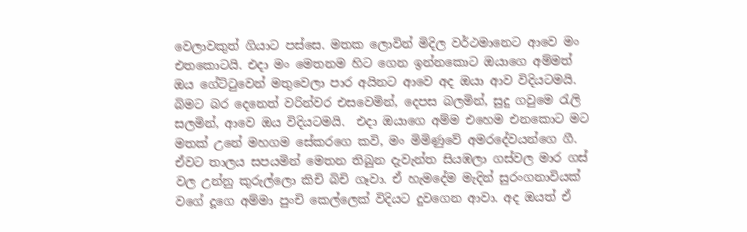වෙලාවකුත් ගියාට පස්සෙ. මතක ලොවින් මිදිල වර්ථමානෙට ආවෙ මං එතකොටයි. එදා මං මෙතනම හිට ගෙන ඉන්නකොට ඔයාගෙ අම්මත් ඔය ගේට්ටුවෙන් මතුවෙලා පාර අයිනට ආවෙ අද ඔයා ආව විදියටමයි. බිමට බර දෙනෙත් වරින්වර එසවෙමින්, දෙපස බලමින්, සුදු ගවුමෙ රැලි සලමින්, ආවෙ ඔය විදියටමයි.  එදා ඔයාගෙ අම්ම එහෙම එනකොට මට මතක් උනේ මහගම සේකරගෙ කවි, මං මිමිණුවේ අමරදේවයන්ගෙ ගී. ඒවට තාලය සපයමින් මෙතන තිබුන දැවැන්ත සියඹලා ගස්වල මාර ගස් වල උන්නු කුරුල්ලො කිචි බිචි ගෑවා. ඒ හැමදේම මැදින් සුරංගනාවියක් වගේ දූගෙ අම්මා පුංචි කෙල්ලෙක් විදියට දුවගෙන ආවා. අද ඔයත් ඒ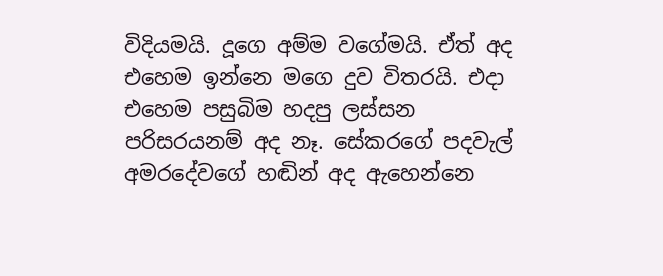විදියමයි. දූගෙ අම්ම වගේමයි. ඒත් අද එහෙම ඉන්නෙ මගෙ දුව විතරයි. එදා එහෙම පසුබිම හදපු ලස්සන පරිසරයනම් අද නෑ. සේකරගේ පදවැල් අමරදේවගේ හඬින් අද ඇහෙන්නෙ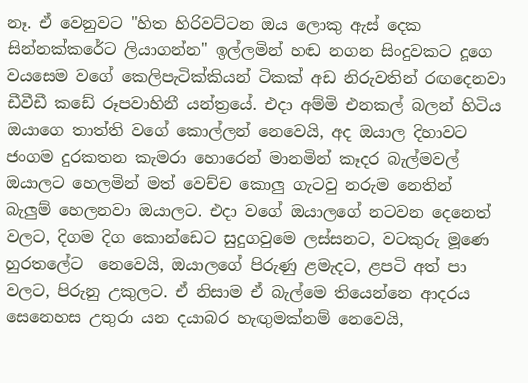නෑ. ඒ වෙනුවට "හිත හිරිවට්ටන ඔය ලොකු ඇස් දෙක සින්නක්කරේට ලියාගන්න" ඉල්ලමින් හඬ නගන සිංදුවකට දූගෙ වයසෙම වගේ කෙලිපැටික්කියන් ටිකක් අඩ නිරුවතින් රඟදෙනවා ඩීවීඩී කඩේ රූපවාහිනී යන්ත්‍රයේ. එදා අම්මි එනකල් බලන් හිටිය ඔයාගෙ තාත්ති වගේ කොල්ලන් නෙවෙයි, අද ඔයාල දිහාවට ජංගම දුරකතන කැමරා හොරෙන් මානමින් කෑදර බැල්මවල් ඔයාලට හෙලමින් මත් වෙච්ච කොලු ගැටවු නරුම නෙතින් බැලුම් හෙලනවා ඔයාලට. එදා වගේ ඔයාලගේ නටවන දෙනෙත් වලට, දිගම දිග කොන්ඩෙට සුදුගවුමෙ ලස්සනට, වටකුරු මූණෙ හුරතලේට  නෙවෙයි, ඔයාලගේ පිරුණු ළමැදට, ළපටි අත් පා වලට, පිරුනු උකුලට. ඒ නිසාම ඒ බැල්මෙ තියෙන්නෙ ආදරය සෙනෙහස උතුරා යන දයාබර හැඟුමක්නම් නෙවෙයි,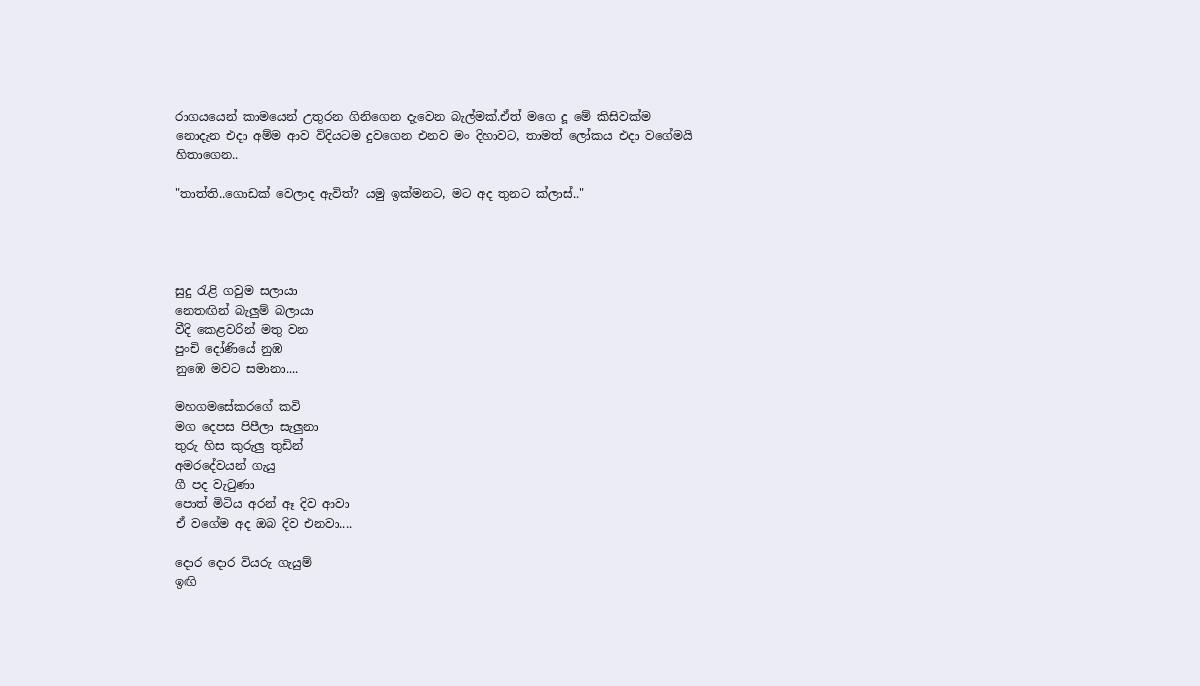රාගයයෙන් කාමයෙන් උතුරන ගිනිගෙන දැවෙන බැල්මක්.ඒත් මගෙ දූ මේ කිසිවක්ම නොදැන එදා අම්ම ආව විදියටම දුවගෙන එනව මං දිහාවට, තාමත් ලෝකය එදා වගේමයි හිතාගෙන..

"තාත්ති..ගොඩක් වෙලාද ඇවිත්? යමු ඉක්මනට, මට අද තුනට ක්ලාස්.."




සුදු රැළි ගවුම සලායා
නෙතඟින් බැලුම් බලායා
වීදි කෙළවරින් මතු වන
පුංචි දෝණියේ නුඹ
නුඹෙ මවට සමානා....

මහගමසේකරගේ කවි
මග දෙපස පිපීලා සැලුනා
තුරු හිස කුරුලු තුඩින්
අමරදේවයන් ගැයු
ගී පද වැටුණා
පොත් මිටිය අරන් ඈ දිව ආවා
ඒ වගේම අද ඔබ දිව එනවා....

දොර දොර වියරු ගැයුම්
ඉඟි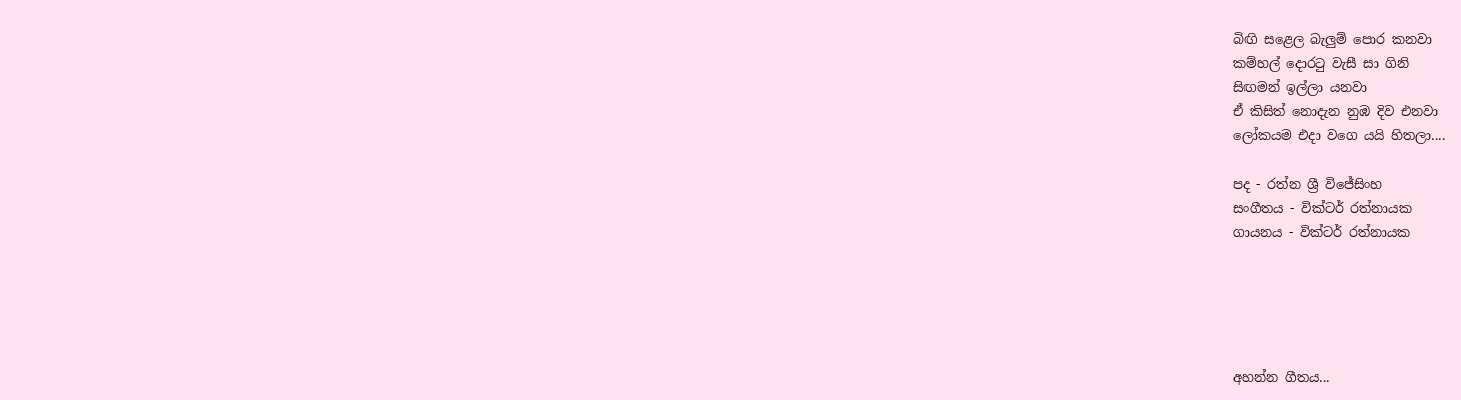බිඟි සළෙල බැලුම් පොර කනවා
කම්හල් දොරටු වැසී සා ගිනි
සිඟමන් ඉල්ලා යනවා
ඒ කිසිත් නොදැන නුඹ දිව එනවා
ලෝකයම එදා වගෙ යයි හිතලා....

පද - රත්න ශ්‍රී විජේසිංහ
සංගීතය - වික්ටර් රත්නායක
ගායනය - වික්ටර් රත්නායක





අහන්න ගීතය...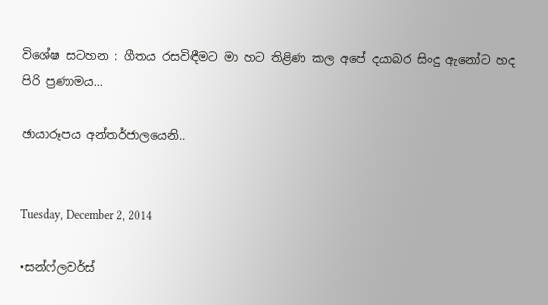විශේෂ සටහන : ගීතය රසවිඳීමට මා හට තිළිණ කල අපේ දයාබර සිංදු ඇනෝට හද පිරි ප්‍රණාමය...

ඡායාරූපය අන්තර්ජාලයෙනි..


Tuesday, December 2, 2014

•සන්ෆ්ලවර්ස්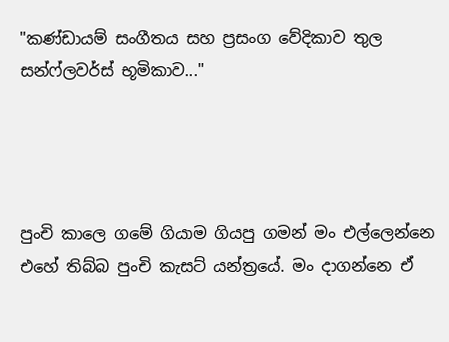"කණ්ඩායම් සංගීතය සහ ප්‍රසංග වේදිකාව තුල සන්ෆ්ලවර්ස් භූමිකාව..."




පුංචි කාලෙ ගමේ ගියාම ගියපු ගමන් මං එල්ලෙන්නෙ එහේ තිබ්බ පුංචි කැසට් යන්ත්‍රයේ. මං දාගන්නෙ ඒ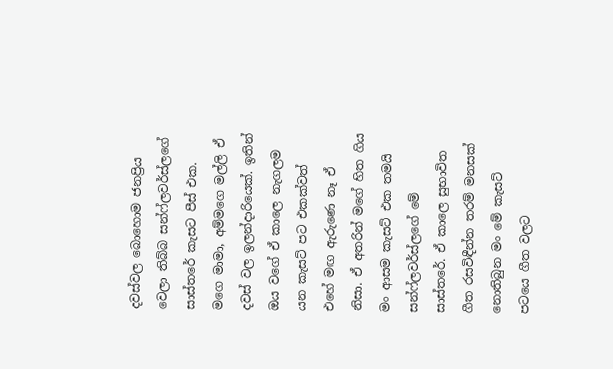දවස්වල බොහොම ජනප්‍රිය වෙලා තිබ්බ සන්ෆ්ලවර්ස්ලගේ සාස්තරේ කැසට පීස් එක. මගෙ මාමා, අම්මගෙ මල්ලි ඒ දවස් වල ඉලන්දාරියෙක්. ඉතින් ඔය වගේ ඒ කාලෙ නැගලම යන කැසට් පට එකක්වත් එහේ මඟ ඇරුණෙ නෑ ඒ නිසා. ඒ අතරින් මගේ හිත ගිය මං ආසම කැසට් එක තමයි සන්ෆ්ලවර්ස්ලගේ මේ සාස්තරේ. ඒ කාලෙ සුභාවිත ගීත රසවිඳීන්න තරම් මනසක් නොතිබුන මං මේ කැසට් පටයෙ ගීත වලට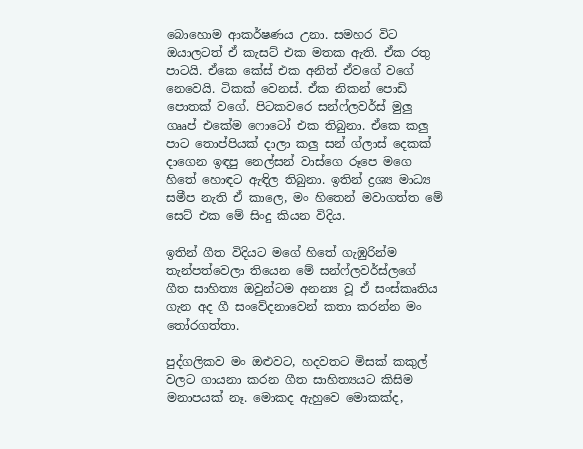බොහොම ආකර්ෂණය උනා. සමහර විට ඔයාලටත් ඒ කැසට් එක මතක ඇති. ඒක රතු පාටයි. ඒකෙ කේස් එක අනිත් ඒවගේ වගේ නෙවෙයි. ටිකක් වෙනස්. ඒක නිකන් පොඩි පොතක් වගේ. පිටකවරෙ සන්ෆ්ලවර්ස් මුලු ගෲප් එකේම ෆොටෝ එක තිබුනා. ඒකෙ කලු පාට තොප්පියක් දාලා කලු සන් ග්ලාස් දෙකක් දාගෙන ඉඳපු නෙල්සන් වාස්ගෙ රූපෙ මගෙ හිතේ හොඳට ඇඳිල තිබුනා. ඉතින් ද්‍රශ්‍ය මාධ්‍ය සමීප නැති ඒ කාලෙ, මං හිතෙන් මවාගත්ත මේ සෙට් එක මේ සිංදු කියන විදිය.

ඉතින් ගීත විදියට මගේ හිතේ ගැඹුරින්ම තැන්පත්වෙලා තියෙන මේ සන්ෆ්ලවර්ස්ලගේ ගීත සාහිත්‍ය ඔවුන්ටම අනන්‍ය වූ ඒ සංස්කෘතිය ගැන අද ගී සංවේදනාවෙන් කතා කරන්න මං තෝරගත්තා.

පුද්ගලිකව මං ඔළුවට, හදවතට මිසක් කකුල් වලට ගායනා කරන ගීත සාහිත්‍යයට කිසිම මනාපයක් නෑ. මොකද ඇහුවෙ මොකක්ද,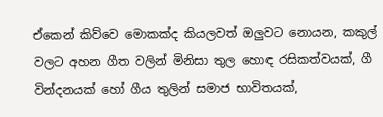ඒකෙන් කිව්වෙ මොකක්ද කියලවත් ඔලුවට නොයන, කකුල් වලට අහන ගීත වලින් මිනිසා තුල හොඳ රසිකත්වයක්, ගී වින්දනයක් හෝ ගීය තුලින් සමාජ භාවිතයක්,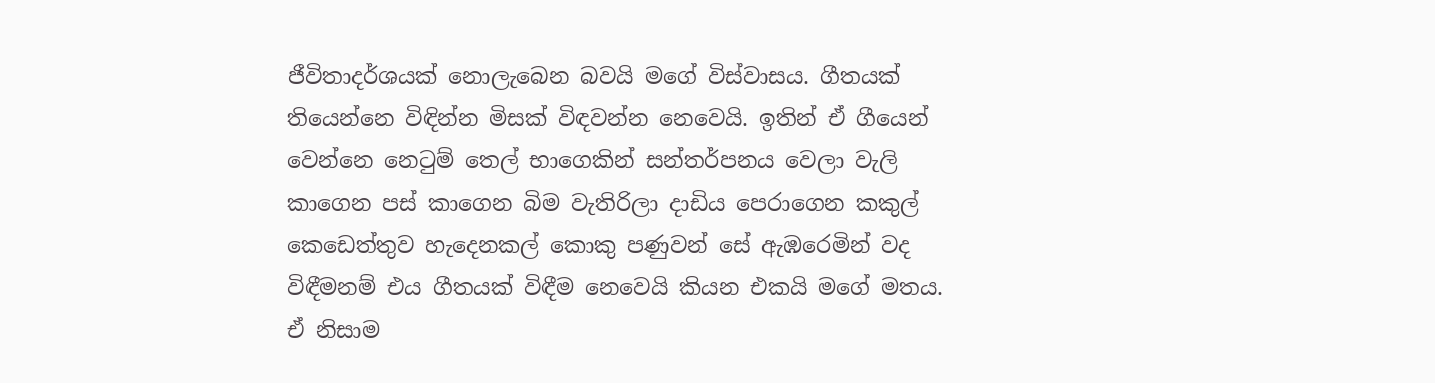ජීවිතාදර්ශයක් නොලැබෙන බවයි මගේ විස්වාසය. ගීතයක් තියෙන්නෙ විඳින්න මිසක් විඳවන්න නෙවෙයි. ඉතින් ඒ ගීයෙන් වෙන්නෙ නෙටුම් තෙල් භාගෙකින් සන්තර්පනය වෙලා වැලි කාගෙන පස් කාගෙන බිම වැතිරිලා දාඩිය පෙරාගෙන කකුල් කෙඩෙත්තුව හැදෙනකල් කොකු පණුවන් සේ ඇඹරෙමින් වද විඳීමනම් එය ගීතයක් විඳීම නෙවෙයි කියන එකයි මගේ මතය. ඒ නිසාම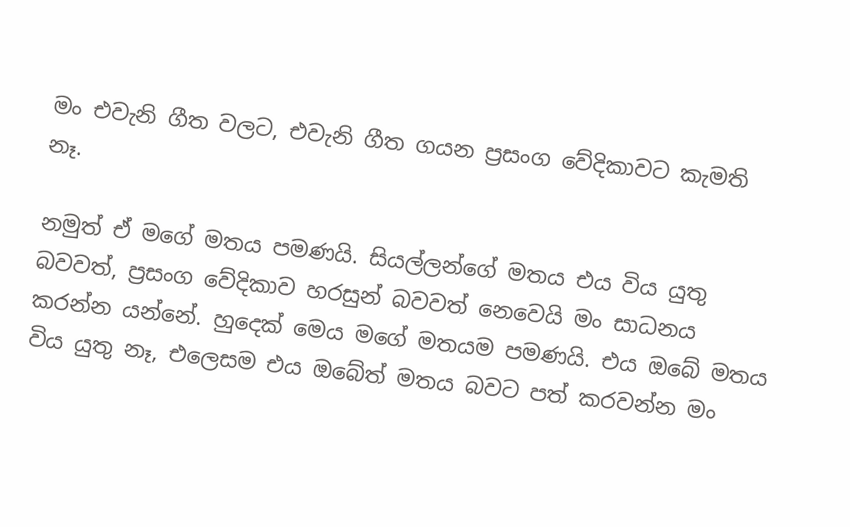මං එවැනි ගීත වලට, එවැනි ගීත ගයන ප්‍රසංග වේදිකාවට කැමති නෑ.

නමුත් ඒ මගේ මතය පමණයි. සියල්ලන්ගේ මතය එය විය යුතු බවවත්, ප්‍රසංග වේදිකාව හරසුන් බවවත් නෙවෙයි මං සාධනය කරන්න යන්නේ. හුදෙක් මෙය මගේ මතයම පමණයි. එය ඔබේ මතය විය යුතු නෑ, එලෙසම එය ඔබේත් මතය බවට පත් කරවන්න මං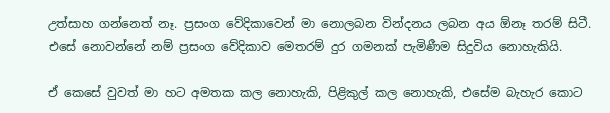උත්සාහ ගන්නෙත් නෑ. ප්‍රසංග වේදිකාවෙන් මා නොලබන වින්දනය ලබන අය ඕනෑ තරම් සිටී. එසේ නොවන්නේ නම් ප්‍රසංග වේදිකාව මෙතරම් දුර ගමනක් පැමිණීම සිදුවිය නොහැකියි.

ඒ කෙසේ වුවත් මා හට අමතක කල නොහැකි, පිළිකුල් කල නොහැකි, එසේම බැහැර කොට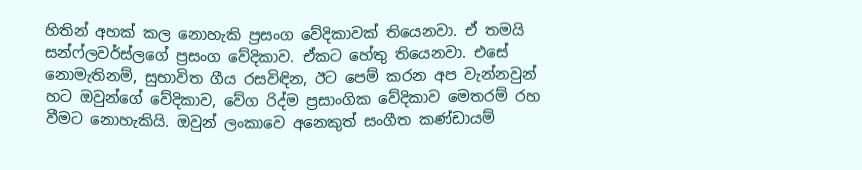හිතින් අහක් කල නොහැකි ප්‍රසංග වේදිකාවක් තියෙනවා. ඒ තමයි සන්ෆ්ලවර්ස්ලගේ ප්‍රසංග වේදිකාව. ඒකට හේතු තියෙනවා. එසේ නොමැතිනම්, සුභාවිත ගීය රසවිඳින, ඊට පෙම් කරන අප වැන්නවුන් හට ඔවුන්ගේ වේදිකාව, වේග රිද්ම ප්‍රසාංගික වේදිකාව මෙතරම් රහ වීමට නොහැකියි. ඔවුන් ලංකාවෙ අනෙකුත් සංගීත කණ්ඩායම්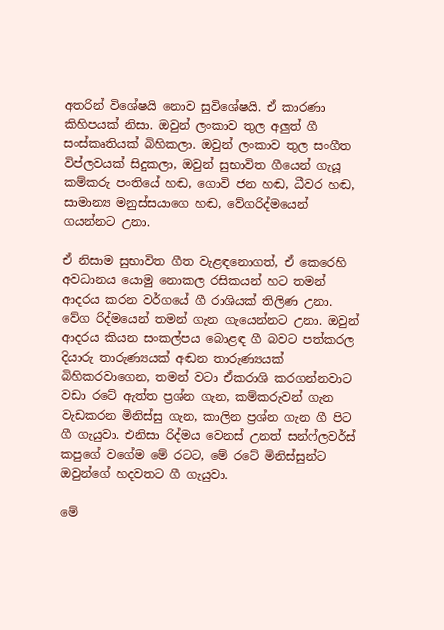අතරින් විශේෂයි නොව සුවිශේෂයි. ඒ කාරණා කිහිපයක් නිසා. ඔවුන් ලංකාව තුල අලුත් ගී සංස්කෘතියක් බිහිකලා. ඔවුන් ලංකාව තුල සංගීත විප්ලවයක් සිදුකලා, ඔවුන් සුභාවිත ගීයෙන් ගැයූ කම්කරු පංතියේ හඬ, ගොවි ජන හඬ, ධීවර හඬ, සාමාන්‍ය මනුස්සයාගෙ හඬ, වේගරිද්මයෙන් ගයන්නට උනා.

ඒ නිසාම සුභාවිත ගීත වැළඳනොගත්, ඒ කෙරෙහි අවධානය යොමු නොකල රසිකයන් හට තමන් ආදරය කරන වර්ගයේ ගී රාශියක් තිලිණ උනා. වේග රිද්මයෙන් තමන් ගැන ගැයෙන්නට උනා. ඔවුන් ආදරය කියන සංකල්පය බොළඳ ගී බවට පත්කරල දියාරු තාරුණ්‍යයක් අඬන තාරුණ්‍යයක් බිහිකරවාගෙන, තමන් වටා ඒකරාශි කරගන්නවාට වඩා රටේ ඇත්ත ප්‍රශ්න ගැන, කම්කරුවන් ගැන වැඩකරන මිනිස්සු ගැන, කාලින ප්‍රශ්න ගැන ගී පිට ගී ගැයුවා. එනිසා රිද්මය වෙනස් උනත් සන්ෆ්ලවර්ස් කපුගේ වගේම මේ රටට, මේ රටේ මිනිස්සුන්ට ඔවුන්ගේ හදවතට ගී ගැයුවා.

මේ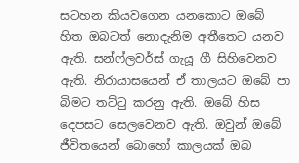සටහන කියවගෙන යනකොට ඔබේ හිත ඔබටත් නොදැනිම අතීතෙට යනව ඇති. සන්ෆ්ලවර්ස් ගැයූ ගී සිහිවෙනව ඇති. නිරායාසයෙන් ඒ තාලයට ඔබේ පා බිමට තට්ටු කරනු ඇති. ඔබේ හිස දෙපසට සෙලවෙනව ඇති. ඔවුන් ඔබේ ජීවිතයෙන් බොහෝ කාලයක් ඔබ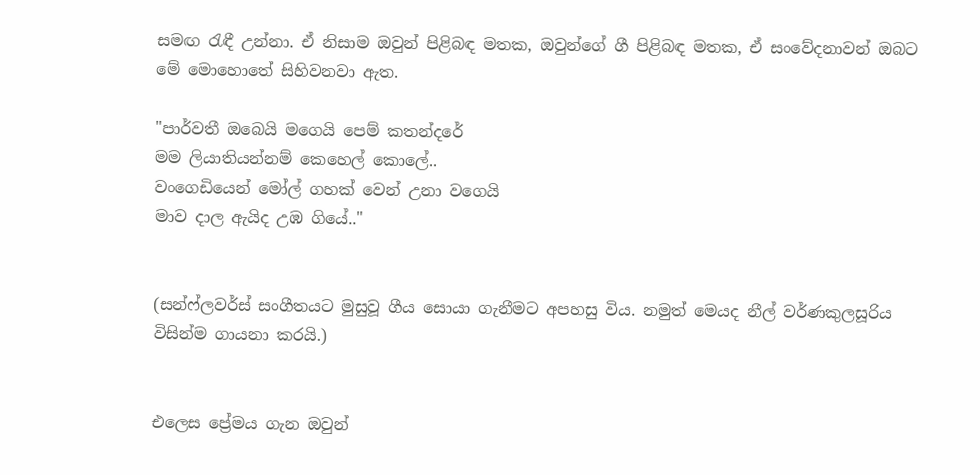සමඟ රැඳී උන්නා. ඒ නිසාම ඔවුන් පිළිබඳ මතක, ඔවුන්ගේ ගී පිළිබඳ මතක, ඒ සංවේදනාවන් ඔබට මේ මොහොතේ සිහිවනවා ඇත.

"පාර්වතී ඔබෙයි මගෙයි පෙම් කතන්දරේ
මම ලියාතියන්නම් කෙහෙල් කොලේ..
වංගෙඩියෙන් මෝල් ගහක් වෙන් උනා වගෙයි
මාව දාල ඇයිද උඹ ගියේ.."


(සන්ෆ්ලවර්ස් සංගීතයට මුසුවූ ගීය සොයා ගැනීමට අපහසු විය. නමුත් මෙයද නීල් වර්ණකුලසූරිය විසින්ම ගායනා කරයි.)


එලෙස ප්‍රේමය ගැන ඔවුන්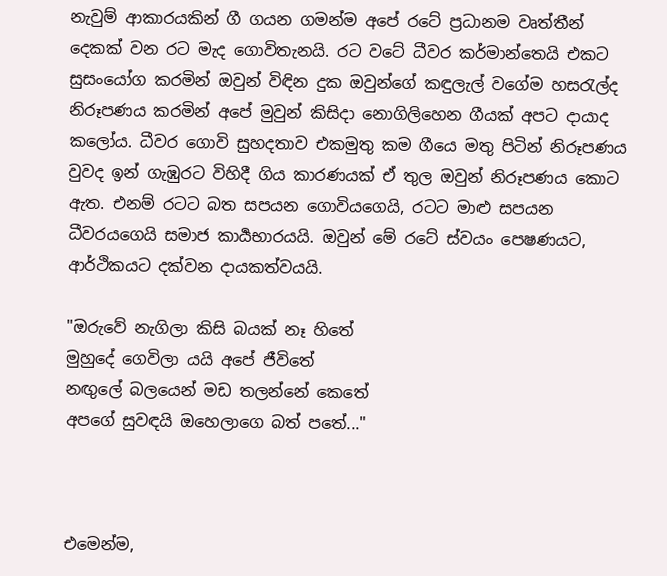නැවුම් ආකාරයකින් ගී ගයන ගමන්ම අපේ රටේ ප්‍රධානම වෘත්තීන් දෙකක් වන රට මැද ගොවිතැනයි. රට වටේ ධීවර කර්මාන්තෙයි එකට සුසංයෝග කරමින් ඔවුන් විඳින දුක ඔවුන්ගේ කඳුලැල් වගේම හසරැල්ද නිරූපණය කරමින් අපේ මුවුන් කිසිදා නොගිලිහෙන ගීයක් අපට දායාද කලෝය. ධීවර ගොවි සුහදතාව එකමුතු කම ගීයෙ මතු පිටින් නිරූපණය වුවද ඉන් ගැඹුරට විහිදී ගිය කාරණයක් ඒ තුල ඔවුන් නිරූපණය කොට ඇත. එනම් රටට බත සපයන ගොවියගෙයි, රටට මාළු සපයන ධීවරයගෙයි සමාජ කාර්‍යභාරයයි. ඔවුන් මේ රටේ ස්වයං පෙෂණයට, ආර්ථිකයට දක්වන දායකත්වයයි.

"ඔරුවේ නැගිලා කිසි බයක් නෑ හිතේ
මුහුදේ ගෙවිලා යයි අපේ ජීවිතේ
නඟුලේ බලයෙන් මඩ තලන්නේ කෙතේ
අපගේ සුවඳයි ඔහෙලාගෙ බත් පතේ..."



එමෙන්ම,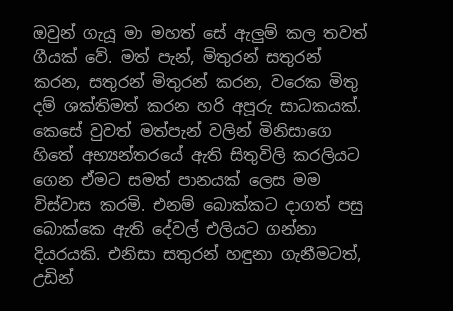ඔවුන් ගැයූ මා මහත් සේ ඇලුම් කල තවත් ගීයක් වේ. මත් පැන්, මිතුරන් සතුරන් කරන, සතුරන් මිතුරන් කරන, වරෙක මිතු දම් ශක්තිමත් කරන හරි අපූරු සාධකයක්. කෙසේ වුවත් මත්පැන් වලින් මිනිසාගෙ හිතේ අභ්‍යන්තරයේ ඇති සිතුවිලි කරලියට ගෙන ඒමට සමත් පානයක් ලෙස මම විස්වාස කරමි. එනම් බොක්කට දාගත් පසු බොක්කෙ ඇති දේවල් එලියට ගන්නා දියරයකි. එනිසා සතුරන් හඳුනා ගැනීමටත්, උඩින්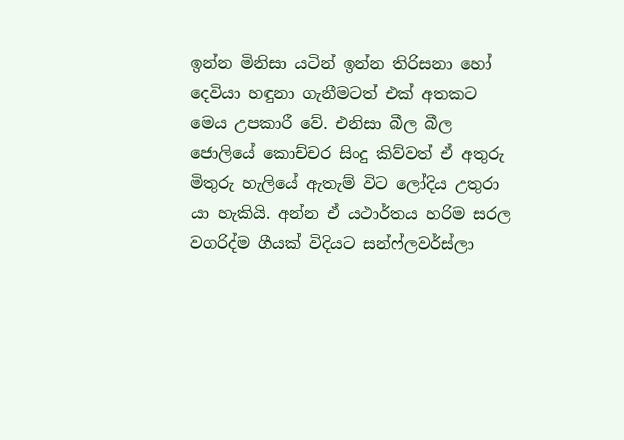ඉන්න මිනිසා යටින් ඉන්න තිරිසනා හෝ දෙවියා හඳුනා ගැනීමටත් එක් අතකට මෙය උපකාරී වේ. එනිසා බීල බීල ජොලියේ කොච්චර සිංදු කිව්වත් ඒ අතුරු මිතුරු හැලියේ ඇතැම් විට ලෝදිය උතුරා යා හැකියි. අන්න ඒ යථාර්තය හරිම සරල වගරිද්ම ගීයක් විදියට සන්ෆ්ලවර්ස්ලා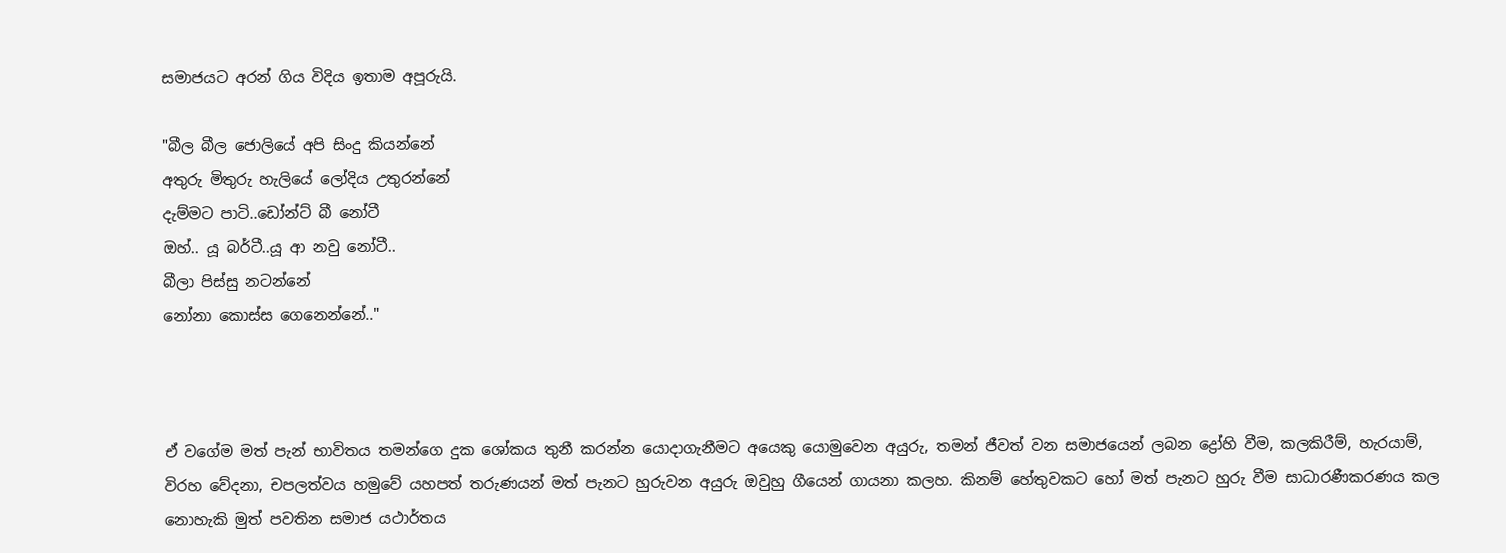සමාජයට අරන් ගිය විදිය ඉතාම අපූරුයි.

"බීල බීල ජොලියේ අපි සිංදු කියන්නේ
අතුරු මිතුරු හැලියේ ලෝදිය උතුරන්නේ
දැම්මට පාටි..ඩෝන්ට් බී නෝටී
ඔහ්.. යූ බර්ටී..යූ ආ නවු නෝටී..
බීලා පිස්සු නටන්නේ
නෝනා කොස්ස ගෙනෙන්නේ.."



ඒ වගේම මත් පැන් භාවිතය තමන්ගෙ දුක ශෝකය තුනී කරන්න යොදාගැනීමට අයෙකු යොමුවෙන අයුරු, තමන් ජීවත් වන සමාජයෙන් ලබන ද්‍රෝහි වීම, කලකිරීම්, හැරයාම්, විරහ වේදනා, චපලත්වය හමුවේ යහපත් තරුණයන් මත් පැනට හුරුවන අයුරු ඔවුහු ගීයෙන් ගායනා කලහ. කිනම් හේතුවකට හෝ මත් පැනට හුරු වීම සාධාරණීකරණය කල නොහැකි මුත් පවතින සමාජ යථාර්තය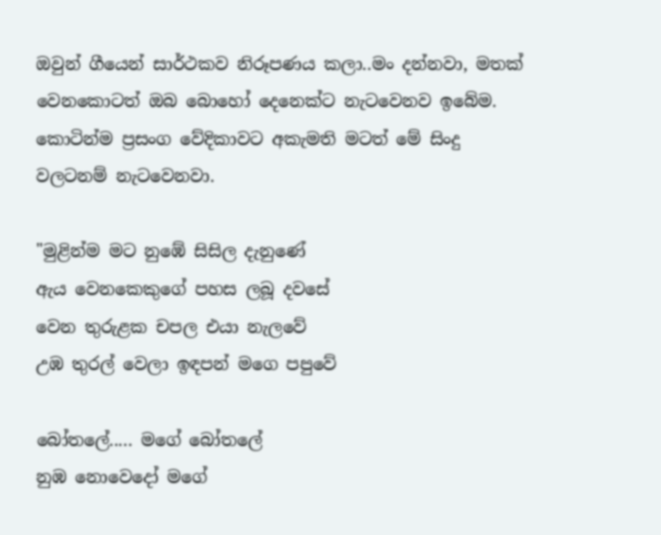ඔවුන් ගීයෙන් සාර්ථකව නිරූපණය කලා..මං දන්නවා, මතක් වෙනකොටත් ඔබ බොහෝ දෙනෙක්ට නැටවෙනව ඉබේම. කොටින්ම ප්‍රසංග වේදිකාවට අකැමති මටත් මේ සිංදු වලටනම් නැටවෙනවා.

"මුළින්ම මට නුඹේ සිසිල දැනුණේ
ඇය වෙනකෙකුගේ පහස ලබූ දවසේ
වෙන තුරුළක චපල එයා නැලවේ
උඹ තුරල් වෙලා ඉඳපන් මගෙ පපුවේ

බෝතලේ..... මගේ බෝතලේ
නුඹ නොවෙදෝ මගේ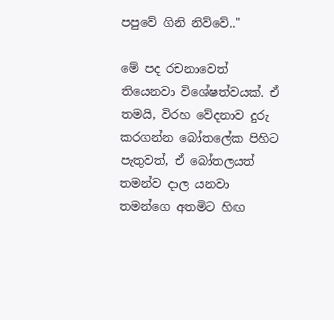පපුවේ ගිනි නිව්වේ.."

මේ පද රචනාවෙත් තියෙනවා විශේෂත්වයක්. ඒ තමයි, විරහ වේදනාව දුරු කරගන්න බෝතලේක පිහිට පැතුවත්, ඒ බෝතලයත් තමන්ව දාල යනවා තමන්ගෙ අතමිට හිඟ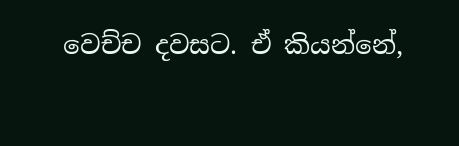වෙච්ච දවසට. ඒ කියන්නේ,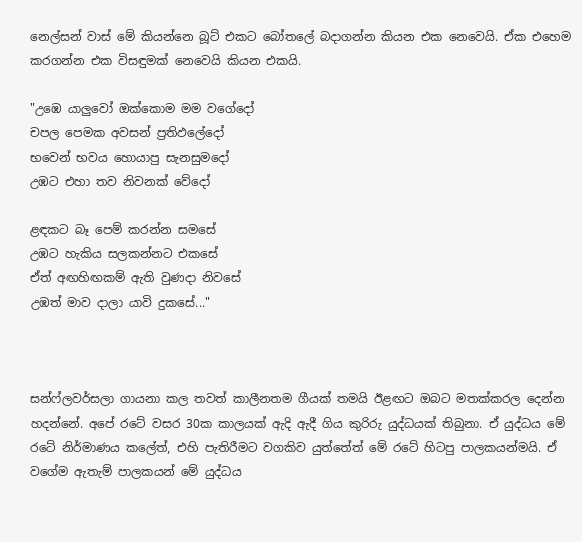නෙල්සන් වාස් මේ කියන්නෙ බූට් එකට බෝතලේ බදාගන්න කියන එක නෙවෙයි. ඒක එහෙම කරගන්න එක විසඳුමක් නෙවෙයි කියන එකයි.

"උඹෙ යාලුවෝ ඔක්කොම මම වගේදෝ
චපල පෙමක අවසන් ප්‍රතිඵලේදෝ
භවෙන් භවය හොයාපු සැනසුමදෝ
උඹට එහා තව නිවනක් වේදෝ

ළඳකට බෑ පෙම් කරන්න සමසේ
උඹට හැකිය සලකන්නට එකසේ
ඒත් අඟහිඟකම් ඇති වුණදා නිවසේ
උඹත් මාව දාලා යාවි දුකසේ..."



සන්ෆ්ලවර්සලා ගායනා කල තවත් කාලීනතම ගීයක් තමයි ඊළඟට ඔබට මතක්කරල දෙන්න හදන්නේ. අපේ රටේ වසර 30ක කාලයක් ඇදි ඇදී ගිය කුරිරු යුද්ධයක් තිබුනා. ඒ යුද්ධය මේ රටේ නිර්මාණය කලේත්, එහි පැතිරීමට වගකිව යුත්තේත් මේ රටේ හිටපු පාලකයන්මයි. ඒ වගේම ඇතැම් පාලකයන් මේ යුද්ධය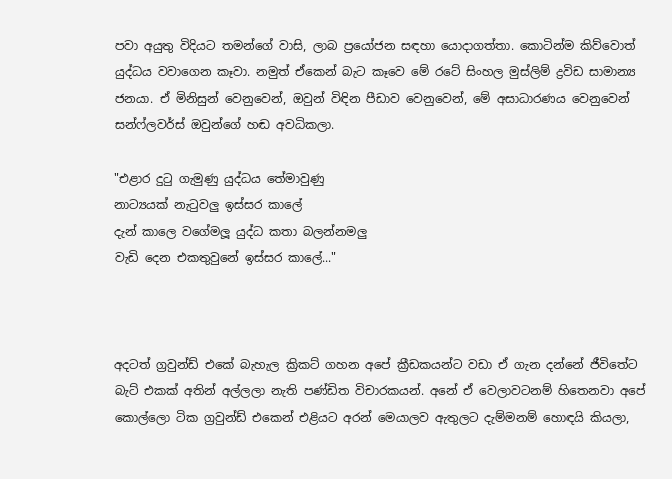පවා අයුතු විදියට තමන්ගේ වාසි, ලාබ ප්‍රයෝජන සඳහා යොදාගත්තා. කොටින්ම කිව්වොත් යුද්ධය වවාගෙන කෑවා. නමුත් ඒකෙන් බැට කෑවෙ මේ රටේ සිංහල මුස්ලිම් ද්‍රවිඩ සාමාන්‍ය ජනයා. ඒ මිනිසුන් වෙනුවෙන්, ඔවුන් විඳින පීඩාව වෙනුවෙන්, මේ අසාධාරණය වෙනුවෙන් සන්ෆ්ලවර්ස් ඔවුන්ගේ හඬ අවධිකලා.

"එළාර දුටු ගැමුණු යුද්ධය තේමාවුණු
නාට්‍යයක් නැටුවලු ඉස්සර කාලේ
දැන් කාලෙ වගේමලූ යුද්ධ කතා බලන්නමලු
වැඩි දෙන එකතුවුනේ ඉස්සර කාලේ..."



අදටත් ග්‍රවුන්ඩ් එකේ බැහැල ක්‍රිකට් ගහන අපේ ක්‍රීඩකයන්ට වඩා ඒ ගැන දන්නේ ජීවිතේට බැට් එකක් අතින් අල්ලලා නැති පණ්ඩිත විචාරකයන්. අනේ ඒ වෙලාවටනම් හිතෙනවා අපේ කොල්ලො ටික ග්‍රවුන්ඩ් එකෙන් එළියට අරන් මෙයාලව ඇතුලට දැම්මනම් හොඳයි කියලා,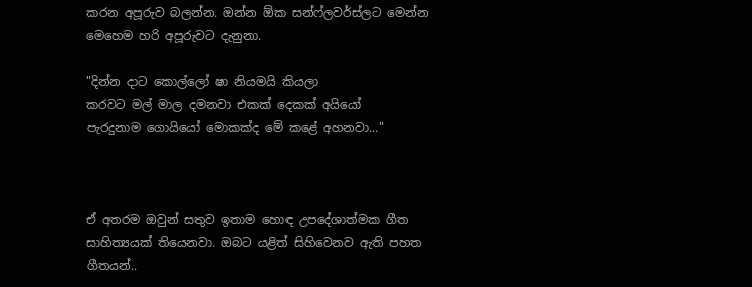කරන අපූරුව බලන්න. ඔන්න ඕක සන්ෆ්ලවර්ස්ලට මෙන්න මෙහෙම හරි අපූරුවට දැනුනා.

"දින්න දාට කොල්ලෝ ෂා නියමයි කියලා
කරවට මල් මාල දමනවා එකක් දෙකක් අයියෝ
පැරදුනාම ගොයියෝ මොකක්ද මේ කළේ අහනවා..."



ඒ අතරම ඔවුන් සතුව ඉතාම හොඳ උපදේශාත්මක ගීත සාහිත්‍යයක් තියෙනවා. ඔබට යළිත් සිහිවෙනව ඇති පහත ගීතයන්..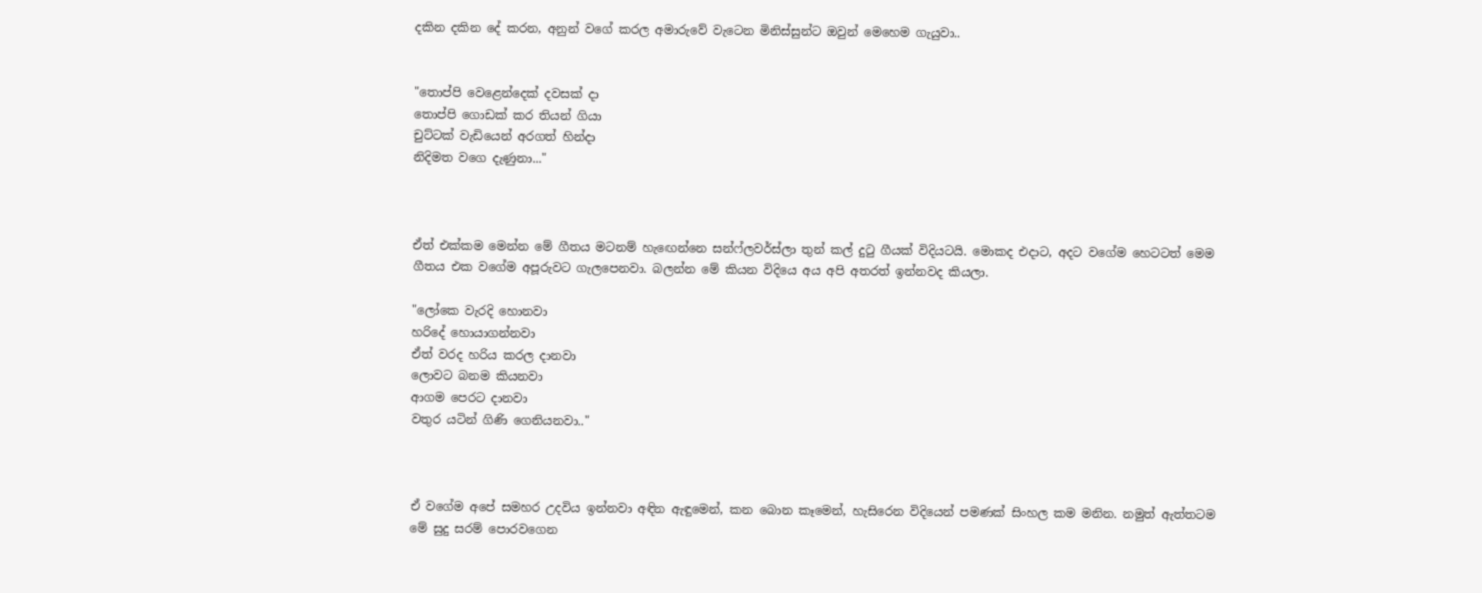දකින දකින දේ කරන, අනුන් වගේ කරල අමාරුවේ වැටෙන මිනිස්සුන්ට ඔවුන් මෙහෙම ගැයුවා..


"තොප්පි වෙළෙන්දෙක් දවසක් දා
තොප්පි ගොඩක් කර තියන් ගියා
චුට්ටක් වැඩියෙන් අරගත් හින්දා
නිදිමත වගෙ දැණුනා..."



ඒත් එක්කම මෙන්න මේ ගීතය මටනම් හැඟෙන්නෙ සන්ෆ්ලවර්ස්ලා තුන් කල් දුටු ගීයක් විදියටයි. මොකද එදාට, අදට වගේම හෙටටත් මෙම ගීතය එක වගේම අපූරුවට ගැලපෙනවා. බලන්න මේ කියන විදියෙ අය අපි අතරත් ඉන්නවද කියලා.

"ලෝකෙ වැරදි හොනවා
හරිදේ හොයාගන්නවා
ඒත් වරද හරිය කරල දානවා
ලොවට බනම කියනවා
ආගම පෙරට දානවා
වතුර යටින් ගිණි ගෙනියනවා.."



ඒ වගේම අපේ සමහර උදවිය ඉන්නවා අඳින ඇඳුමෙන්, කන බොන කෑමෙන්, හැසිරෙන විදියෙන් පමණක් සිංහල කම මනින. නමුත් ඇත්තටම මේ සුදු සරම් පොරවගෙන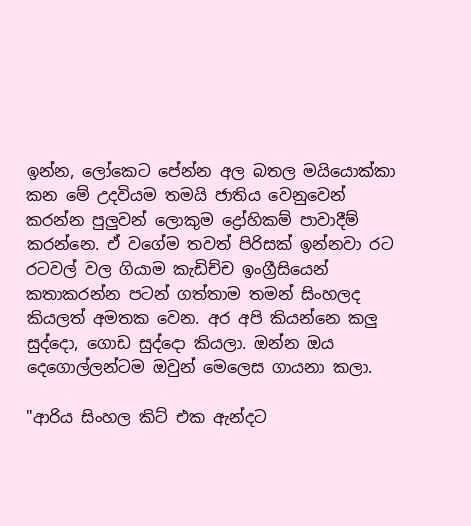ඉන්න, ලෝකෙට පේන්න අල බතල මයියොක්කා කන මේ උදවියම තමයි ජාතිය වෙනුවෙන් කරන්න පුලුවන් ලොකුම ද්‍රෝහිකම් පාවාදීම් කරන්නෙ. ඒ වගේම තවත් පිරිසක් ඉන්නවා රට රටවල් වල ගියාම කැඩිච්ච ඉංග්‍රීසියෙන් කතාකරන්න පටන් ගත්තාම තමන් සිංහලද කියලත් අමතක වෙන. අර අපි කියන්නෙ කලු සුද්දො, ගොඩ සුද්දො කියලා. ඔන්න ඔය දෙගොල්ලන්ටම ඔවුන් මෙලෙස ගායනා කලා.

"ආරිය සිංහල කිට් එක ඇන්දට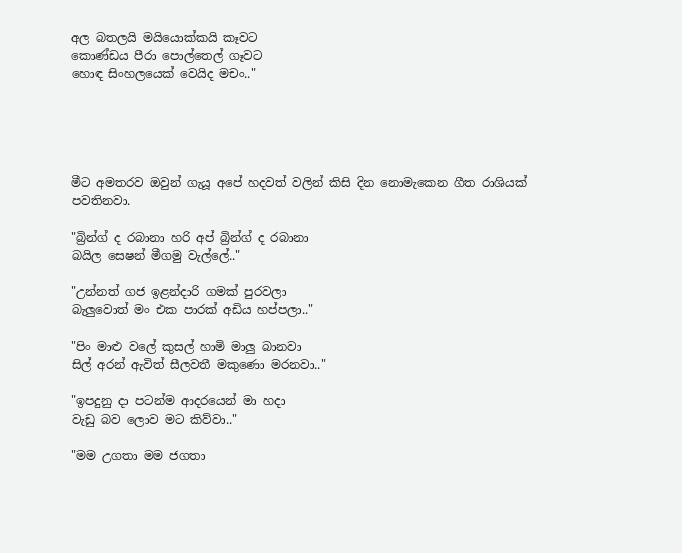අල බතලයි මයියොක්කයි කෑවට
කොණ්ඩය පීරා පොල්තෙල් ගෑවට
හොඳ සිංහලයෙක් වෙයිද මචං.."





මීට අමතරව ඔවුන් ගැයූ අපේ හදවත් වලින් කිසි දින නොමැකෙන ගීත රාශියක් පවතිනවා.

"බ්‍රින්ග් ද රබානා හරි අප් බ්‍රින්ග් ද රබානා
බයිල සෙෂන් මීගමු වැල්ලේ.."

"උන්නත් ගජ ඉළන්දාරි ගමක් පුරවලා
බැලුවොත් මං එක පාරක් අඩිය හප්පලා.."

"පිං මාළු වලේ කුසල් හාමි මාලු බානවා
සිල් අරන් ඇවිත් සීලවතී මකුණො මරනවා.."

"ඉපදුනු දා පටන්ම ආදරයෙන් මා හදා
වැඩු බව ලොව මට කිව්වා.."

"මම උගතා මම ජගතා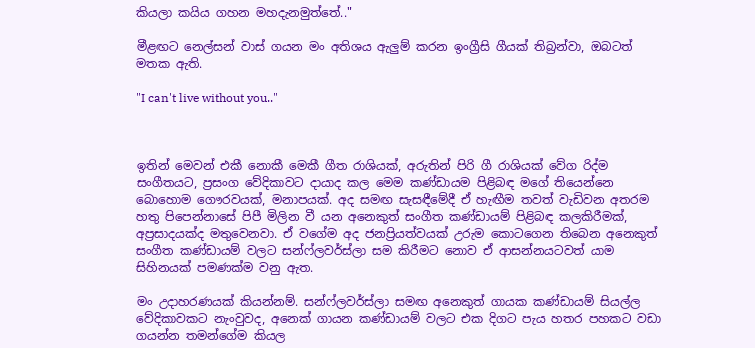කියලා කයිය ගහන මහදැනමුත්තේ.."

මීළඟට නෙල්සන් වාස් ගයන මං අතිශය ඇලුම් කරන ඉංග්‍රීසි ගීයක් තිබ්‍රන්වා, ඔබටත් මතක ඇති.

"I can't live without you.."



ඉතින් මෙවන් එකී නොකී මෙකී ගීත රාශියක්, අරුතින් පිරි ගී රාශියක් වේග රිද්ම සංගීතයට, ප්‍රසංග වේදිකාවට දායාද කල මෙම කණ්ඩායම පිළිබඳ මගේ තියෙන්නෙ බොහොම ගෞරවයක්, මනාපයක්. අද සමඟ සැසඳීමේදී ඒ හැඟීම තවත් වැඩිවන අතරම හතු පිපෙන්නාසේ පිපී මිලින වී යන අනෙකුත් සංගීත කණ්ඩායම් පිළිබඳ කලකිරීමක්, අප්‍රසාදයක්ද මතුවෙනවා. ඒ වගේම අද ජනප්‍රියත්වයක් උරුම කොටගෙන තිබෙන අනෙකුත් සංගීත කණ්ඩායම් වලට සන්ෆ්ලවර්ස්ලා සම කිරීමට නොව ඒ ආසන්නයටවත් යාම සිහිනයක් පමණක්ම වනු ඇත.

මං උදාහරණයක් කියන්නම්. සන්ෆ්ලවර්ස්ලා සමඟ අනෙකුත් ගායක කණ්ඩායම් සියල්ල වේදිකාවකට නැංවුවද, අනෙක් ගායන කණ්ඩායම් වලට එක දිගට පැය හතර පහකට වඩා ගයන්න තමන්ගේම කියල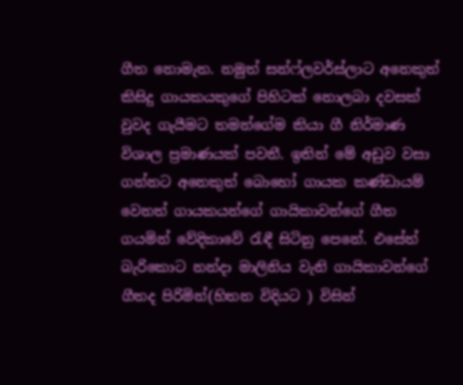ගීත නොමැත. නමුත් සන්ෆ්ලවර්ස්ලාට අනෙකුත් කිසිදු ගායකයකුගේ පිහිටක් නොලබා දවසක් වුවද ගැයීමට තමන්ගේම කියා ගී නිර්මාණ විශාල ප්‍රමාණයක් පවතී. ඉතින් මේ අඩුව වසා ගන්නට අනෙකුත් බොහෝ ගායක කණ්ඩායම් වෙනත් ගායකයන්ගේ ගායිකාවන්ගේ ගීත ගයමින් වේදිකාවේ රැඳී සිටිනු පෙනේ. එසේත් බැරිකොට නන්දා මාලිනිය වැනි ගායිකාවන්ගේ ගීතද පිරිමින්(හිතන විදියට ) විසින්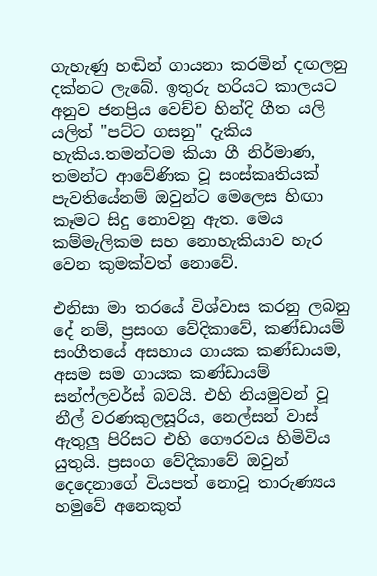ගැහැණු හඬින් ගායනා කරමින් දඟලනු දක්නට ලැබේ. ඉතුරු හරියට කාලයට අනුව ජනප්‍රිය වෙච්ච හින්දි ගීත යලි යලිත් "පට්ට ගසනු" දැකිය හැකිය.තමන්ටම කියා ගී නිර්මාණ, තමන්ට ආවේණික වූ සංස්කෘතියක් පැවතියේනම් ඔවුන්ට මෙලෙස හිඟා කෑමට සිදු නොවනු ඇත. මෙය කම්මැලිකම සහ නොහැකියාව හැර වෙන කුමක්වත් නොවේ.

එනිසා මා තරයේ විශ්වාස කරනු ලබනු දේ නම්, ප්‍රසංග වේදිකාවේ, කණ්ඩායම් සංගීතයේ අසහාය ගායක කණ්ඩායම, අසම සම ගායක කණ්ඩායම් සන්ෆ්ලවර්ස් බවයි. එහි නියමුවන් වූ නීල් වරණකුලසූරිය, නෙල්සන් වාස් ඇතුලු පිරිසට එහි ගෞරවය හිමිවිය යුතුයි. ප්‍රසංග වේදිකාවේ ඔවුන් දෙදෙනාගේ වියපත් නොවූ තාරුණ්‍යය හමුවේ අනෙකුත්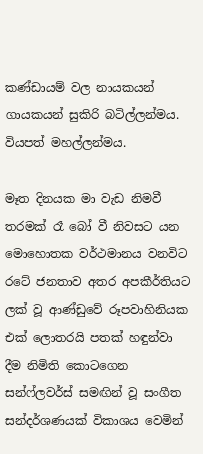කණ්ඩායම් වල නායකයන් ගායකයන් සුකිරි බටිල්ලන්මය. වියපත් මහල්ලන්මය.

මෑත දිනයක මා වැඩ නිමවී තරමක් රෑ බෝ වී නිවසට යන මොහොතක වර්ථමානය වනවිට රටේ ජනතාව අතර අපකීර්තියට ලක් වූ ආණ්ඩුවේ රූපවාහිනියක එක් ලොතරයි පතක් හඳුන්වා දීම නිමිති කොටගෙන සන්ෆ්ලවර්ස් සමඟින් වූ සංගීත සන්දර්ශණයක් විකාශය වෙමින්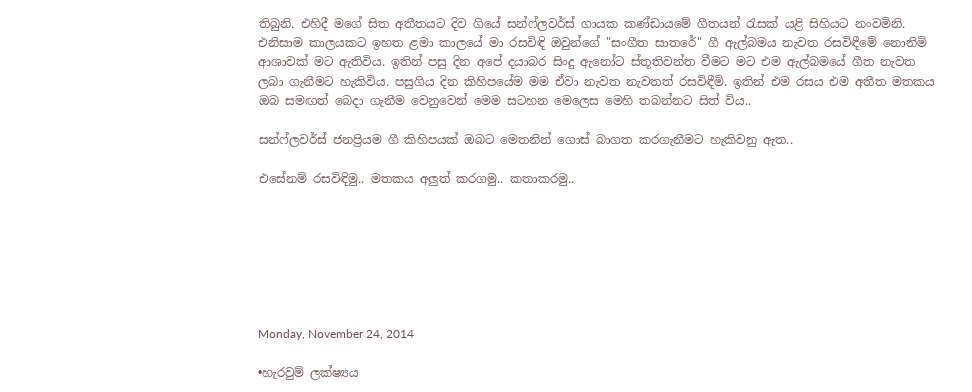තිබුනි. එහිදී මගේ සිත අතීතයට දිව ගියේ සන්ෆ්ලවර්ස් ගායක කණ්ඩායමේ ගීතයන් රැසක් යළි සිහියට නංවමිනි. එනිසාම කාලයකට ඉහත ළමා කාලයේ මා රසවිඳි ඔවුන්ගේ "සංගීත සාතරේ" ගී ඇල්බමය නැවත රසවිඳීමේ නොනිමි ආශාවක් මට ඇතිවිය. ඉතින් පසු දින අපේ දයාබර සිංදු ඇනෝට ස්තූතිවන්ත වීමට මට එම ඇල්බමයේ ගීත නැවත ලබා ගැනීමට හැකිවිය. පසුගිය දින කිහිපයේම මම ඒවා නැවත නැවතත් රසවිඳීමි. ඉතින් එම රසය එම අතීත මතකය ඔබ සමඟත් බෙදා ගැනීම වෙනුවෙන් මෙම සටහන මෙලෙස මෙහි තබන්නට සිත් විය..

සන්ෆ්ලවර්ස් ජනප්‍රියම ගී කිහිපයක් ඔබට මෙතනින් ගොස් බාගත කරගැනීමට හැකිවනු ඇත..

එසේනම් රසවිඳිමු.. මතකය අලුත් කරගමු.. කතාකරමු..







Monday, November 24, 2014

•හැරවුම් ලක්ෂ්‍යය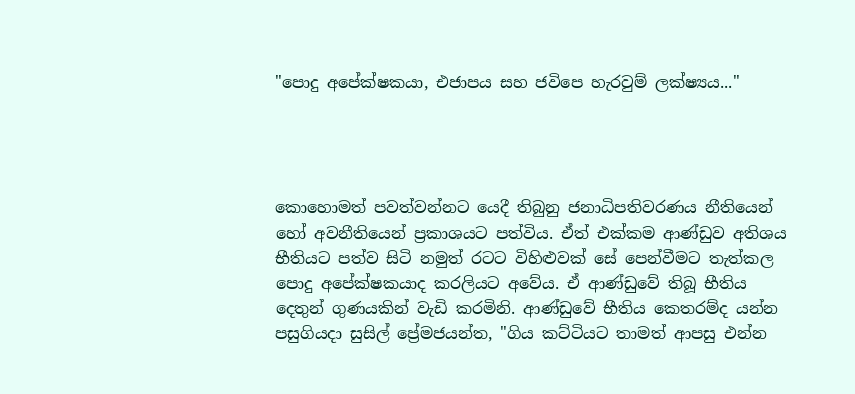"පොදු අපේක්ෂකයා, එජාපය සහ ජවිපෙ හැරවුම් ලක්ෂ්‍යය..."




කොහොමත් පවත්වන්නට යෙදී තිබුනු ජනාධිපතිවරණය නීතියෙන් හෝ අවනීතියෙන් ප්‍රකාශයට පත්විය. ඒත් එක්කම ආණ්ඩුව අතිශය භීතියට පත්ව සිටි නමුත් රටට විහිළුවක් සේ පෙන්වීමට තැත්කල පොදු අපේක්ෂකයාද කරලියට අවේය. ඒ ආණ්ඩුවේ තිබූ භීතිය දෙතුන් ගුණයකින් වැඩි කරමිනි. ආණ්ඩුවේ භීතිය කෙතරම්ද යන්න පසුගියදා සුසිල් ප්‍රේමජයන්ත, "ගිය කට්ටියට තාමත් ආපසු එන්න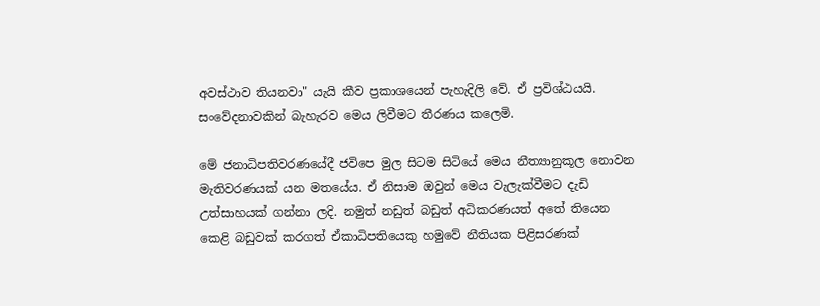අවස්ථාව තියනවා" යැයි කීව ප්‍රකාශයෙන් පැහැදිලි වේ. ඒ ප්‍රවිශ්ඨයයි. සංවේදනාවකින් බැහැරව මෙය ලිවීමට තීරණය කලෙමි.

මේ ජනාධිපතිවරණයේදී ජවිපෙ මුල සිටම සිටියේ මෙය නීත්‍යානුකූල නොවන මැතිවරණයක් යන මතයේය. ඒ නිසාම ඔවුන් මෙය වැලැක්වීමට දැඩි උත්සාහයක් ගන්නා ලදි. නමුත් නඩුත් බඩුත් අධිකරණයත් අතේ තියෙන කෙළි බඩුවක් කරගත් ඒකාධිපතියෙකු හමුවේ නීතියක පිළිසරණක්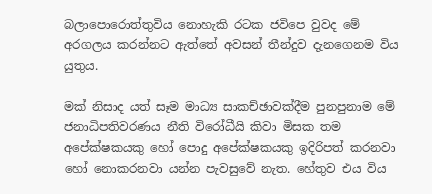බලාපොරොත්තුවිය නොහැකි රටක ජවිපෙ වුවද මේ අරගලය කරන්නට ඇත්තේ අවසන් තීන්දුව දැනගෙනම විය යුතුය.

මක් නිසාද යත් සෑම මාධ්‍ය සාකච්ඡාවක්දීම පුනපුනාම මේ ජනාධිපතිවරණය නීති විරෝධීයි කිවා මිසක තම අපේක්ෂකයකු හෝ පොදු අපේක්ෂකයකු ඉදිරිපත් කරනවා හෝ නොකරනවා යන්න පැවසුවේ නැත. හේතුව එය විය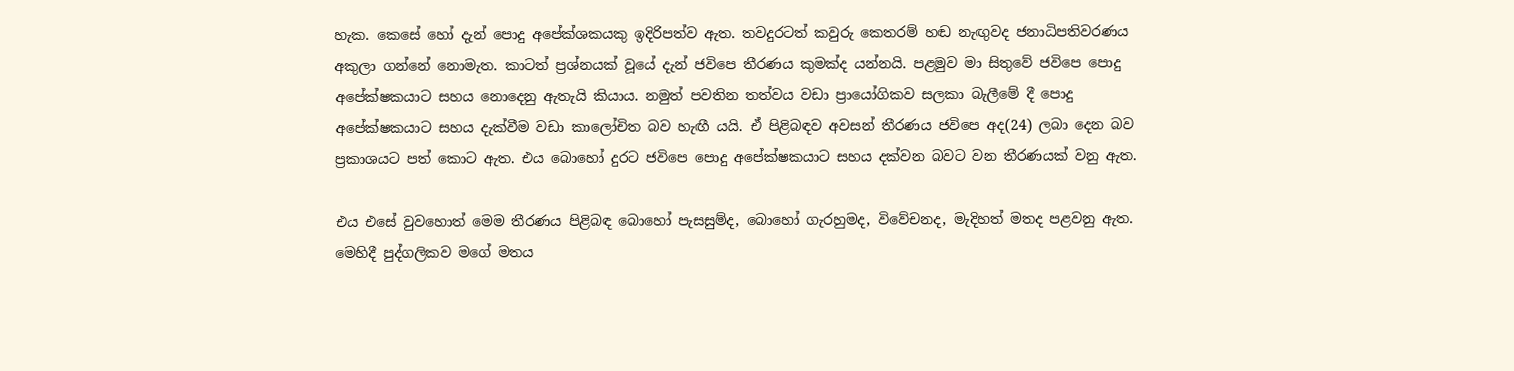හැක. කෙසේ හෝ දැන් පොදු අපේක්ශකයකු ඉදිරිපත්ව ඇත. තවදුරටත් කවුරු කෙතරම් හඬ නැඟුවද ජනාධිපතිවරණය අකුලා ගන්නේ නොමැත. කාටත් ප්‍රශ්නයක් වූයේ දැන් ජවිපෙ තීරණය කුමක්ද යන්නයි. පළමුව මා සිතුවේ ජවිපෙ පොදු අපේක්ෂකයාට සහය නොදෙනු ඇතැයි කියාය. නමුත් පවතින තත්වය වඩා ප්‍රායෝගිකව සලකා බැලීමේ දී පොදු අපේක්ෂකයාට සහය දැක්වීම වඩා කාලෝචිත බව හැඟී යයි. ඒ පිළිබඳව අවසන් තීරණය ජවිපෙ අද(24) ලබා දෙන බව ප්‍රකාශයට පත් කොට ඇත. එය බොහෝ දුරට ජවිපෙ පොදු අපේක්ෂකයාට සහය දක්වන බවට වන තීරණයක් වනු ඇත.

එය එසේ වුවහොත් මෙම තීරණය පිළිබඳ බොහෝ පැසසුම්ද, බොහෝ ගැරහුමද, විවේචනද, මැදිහත් මතද පළවනු ඇත. මෙහිදී පුද්ගලිකව මගේ මතය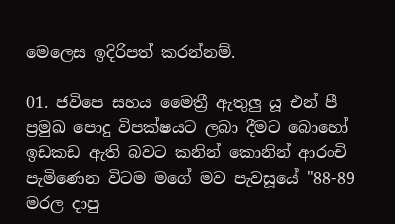මෙලෙස ඉදිරිපත් කරන්නම්.

01. ජවිපෙ සහය මෛත්‍රී ඇතුලු යූ එන් පී ප්‍රමුඛ පොදු විපක්ෂයට ලබා දීමට බොහෝ ඉඩකඩ ඇති බවට කනින් කොනින් ආරංචි පැමිණෙන විටම මගේ මව පැවසූයේ "88-89 මරල දාපු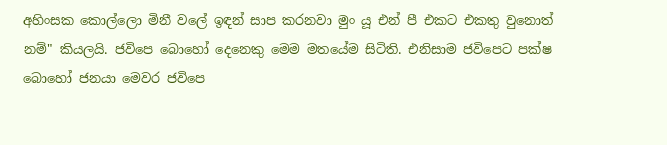අහිංසක කොල්ලො මිනී වලේ ඉඳන් සාප කරනවා මුං යූ එන් පී එකට එකතු වුනොත් නම්" කියලයි. ජවිපෙ බොහෝ දෙනෙකු මෙම මතයේම සිටිති. එනිසාම ජවිපෙට පක්ෂ බොහෝ ජනයා මෙවර ජවිපෙ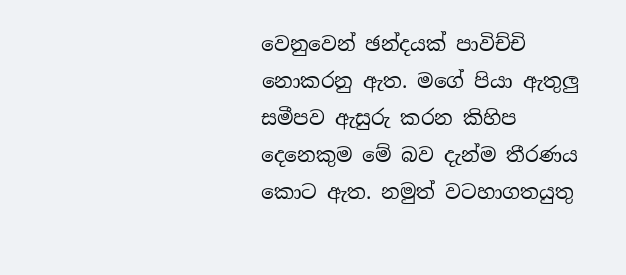වෙනුවෙන් ඡන්දයක් පාවිච්චි නොකරනු ඇත. මගේ පියා ඇතුලු සමීපව ඇසුරු කරන කිහිප දෙනෙකුම මේ බව දැන්ම තීරණය කොට ඇත. නමුත් වටහාගතයුතු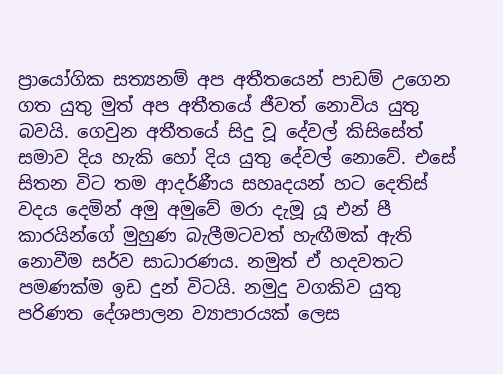ප්‍රායෝගික සත්‍යනම් අප අතීතයෙන් පාඩම් උගෙන ගත යුතු මුත් අප අතීතයේ ජීවත් නොවිය යුතු බවයි. ගෙවුන අතීතයේ සිදු වූ දේවල් කිසිසේත් සමාව දිය හැකි හෝ දිය යුතු දේවල් නොවේ. එසේ සිතන විට තම ආදර්ණීය සහෘදයන් හට දෙතිස් වදය දෙමින් අමු අමුවේ මරා දැමූ යූ එන් පී කාරයින්ගේ මුහුණ බැලීමටවත් හැඟීමක් ඇති නොවීම සර්ව සාධාරණය. නමුත් ඒ හදවතට පමණක්ම ඉඩ දුන් විටයි. නමුදු වගකිව යුතු පරිණත දේශපාලන ව්‍යාපාරයක් ලෙස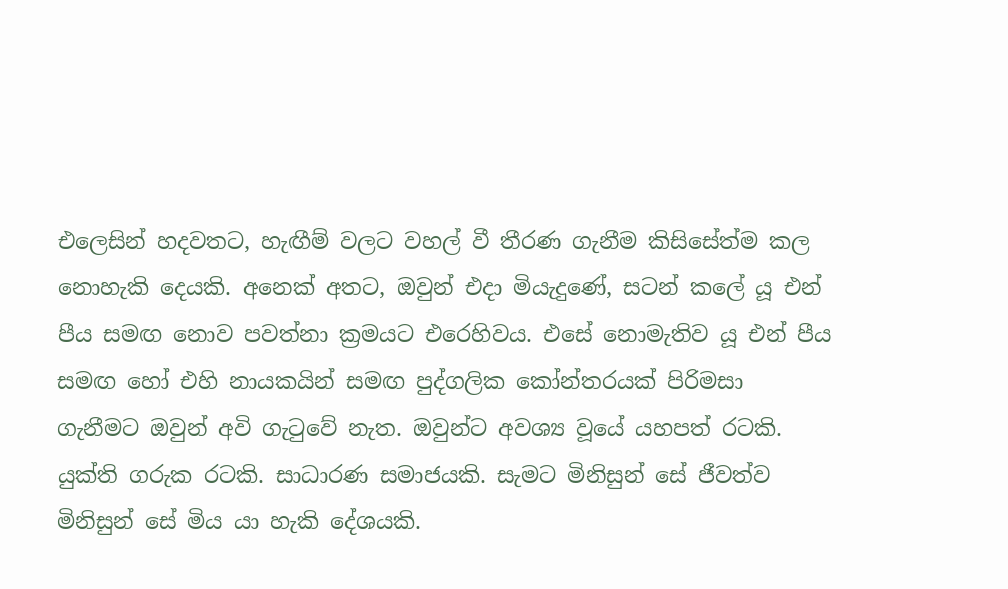එලෙසින් හදවතට, හැඟීම් වලට වහල් වී තීරණ ගැනීම කිසිසේත්ම කල නොහැකි දෙයකි. අනෙක් අතට, ඔවුන් එදා මියැදුණේ, සටන් කලේ යූ එන් පීය සමඟ නොව පවත්නා ක්‍රමයට එරෙහිවය. එසේ නොමැතිව යූ එන් පීය සමඟ හෝ එහි නායකයින් සමඟ පුද්ගලික කෝන්තරයක් පිරිමසා ගැනීමට ඔවුන් අවි ගැටුවේ නැත. ඔවුන්ට අවශ්‍ය වූයේ යහපත් රටකි. යුක්ති ගරුක රටකි. සාධාරණ සමාජයකි. සැමට මිනිසුන් සේ ජීවත්ව මිනිසුන් සේ මිය යා හැකි දේශයකි.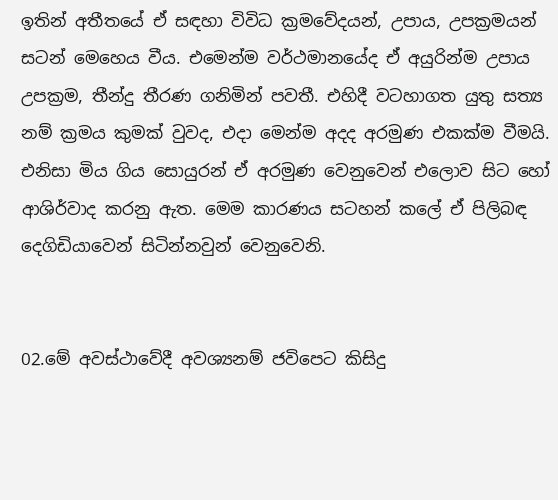ඉතින් අතීතයේ ඒ සඳහා විවිධ ක්‍රමවේදයන්, උපාය, උපක්‍රමයන් සටන් මෙහෙය වීය. එමෙන්ම වර්ථමානයේද ඒ අයුරින්ම උපාය උපක්‍රම, තීන්දු තීරණ ගනිමින් පවතී. එහිදී වටහාගත යුතු සත්‍ය නම් ක්‍රමය කුමක් වුවද, එදා මෙන්ම අදද අරමුණ එකක්ම වීමයි. එනිසා මිය ගිය සොයුරන් ඒ අරමුණ වෙනුවෙන් එලොව සිට හෝ ආශිර්වාද කරනු ඇත. මෙම කාරණය සටහන් කලේ ඒ පිලිබඳ දෙගිඩියාවෙන් සිටින්නවුන් වෙනුවෙනි.


02.මේ අවස්ථාවේදී අවශ්‍යනම් ජවිපෙට කිසිදු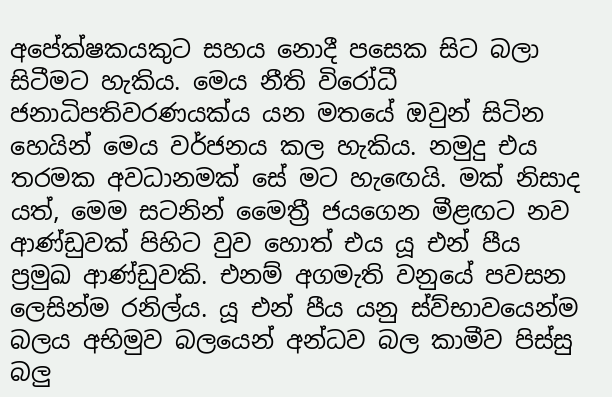අපේක්ෂකයකුට සහය නොදී පසෙක සිට බලා සිටීමට හැකිය. මෙය නීති විරෝධී ජනාධිපතිවරණයක්ය යන මතයේ ඔවුන් සිටින හෙයින් මෙය වර්ජනය කල හැකිය. නමුදු එය තරමක අවධානමක් සේ මට හැඟෙයි. මක් නිසාද යත්, මෙම සටනින් මෛත්‍රී ජයගෙන මීළඟට නව ආණ්ඩුවක් පිහිට වුව හොත් එය යූ එන් පීය ප්‍රමුඛ ආණ්ඩුවකි. එනම් අගමැති වනුයේ පවසන ලෙසින්ම රනිල්ය. යූ එන් පීය යනු ස්ව්භාවයෙන්ම බලය අභිමුව බලයෙන් අන්ධව බල කාමීව පිස්සු බලු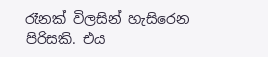රෑනක් විලසින් හැසිරෙන පිරිසකි. එය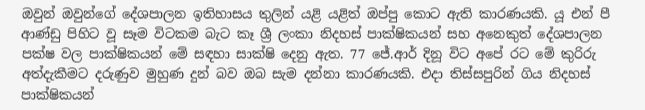ඔවුන් ඔවුන්ගේ දේශපාලන ඉතිහාසය තුලින් යළි යළිත් ඔප්පු කොට ඇති කාරණයකි. යූ එන් පී ආණ්ඩු පිහිට වූ සෑම විටකම බැට කෑ ශ්‍රී ලංකා නිදහස් පාක්ෂිකයන් සහ අනෙකුත් දේශපාලන පක්ෂ වල පාක්ෂිකයන් මේ සඳහා සාක්ෂි දෙනු ඇත. 77 ජේ.ආර් දිනූ විට අපේ රට මේ කුරිරු අත්දැකීමට දරුණුව මුහුණ දුන් බව ඔබ සැම දන්නා කාරණයකි. එදා තිස්සපුරින් ගිය නිදහස් පාක්ෂිකයන්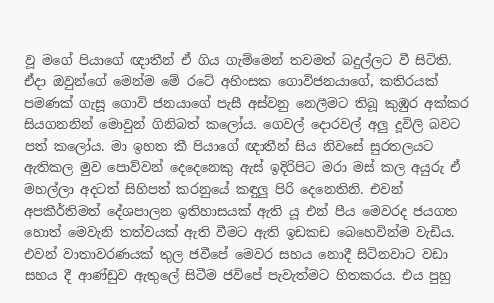වූ මගේ පියාගේ ඥාතීන් ඒ ගිය ගැම්මෙන් තවමත් බදුල්ලට වී සිටිති. ඒදා ඔවුන්ගේ මෙන්ම මේ රටේ අහිංසක ගොවිජනයාගේ, කතිරයක් පමණක් ගැසූ ගොවි ජනයාගේ පැසී අස්වනු නෙලීමට තිබූ කුඹුර අක්කර සියගනනින් මොවුන් ගිනිබත් කලෝය. ගෙවල් දොරවල් අලු දූවිලි බවට පත් කලෝය. මා ඉහත කී පියාගේ ඥාතීන් සිය නිවසේ සුරතලයට ඇතිකල මුව පොව්වන් දෙදෙනෙකු ඇස් ඉදිරිපිට මරා මස් කල අයුරු ඒ මහල්ලා අදටත් සිහිපත් කරනුයේ කඳුලු පිරි දෙනෙතිනි. එවන් අපකීර්තිමත් දේශපාලන ඉතිහාසයක් ඇති යූ එන් පීය මෙවරද ජයගත හොත් මෙවැනි තත්වයක් ඇති වීමට ඇති ඉඩකඩ බෙහෙවින්ම වැඩිය. එවන් වාතාවරණයක් තුල ජවීපේ මෙවර සහය නොදී සිටිනවාට වඩා සහය දී ආණ්ඩුව ඇතුලේ සිටීම ජවිපේ පැවැත්මට හිතකරය. එය පුහු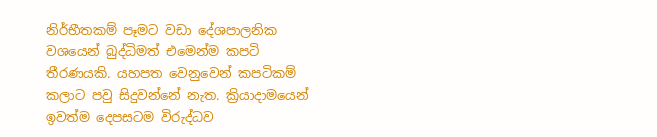නිර්භීතකම් පෑමට වඩා දේශපාලනික වශයෙන් බුද්ධිමත් එමෙන්ම කපටි තීරණයකි. යහපත වෙනුවෙන් කපටිකම් කලාට පවු සිදුවන්නේ නැත. ක්‍රියාදාමයෙන් ඉවත්ම දෙපසටම විරුද්ධව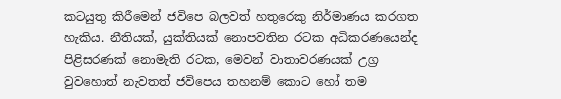කටයුතු කිරීමෙන් ජවිපෙ බලවත් හතුරෙකු නිර්මාණය කරගත හැකිය. නීතියක්, යුක්තියක් නොපවතින රටක අධිකරණයෙන්ද පිළිසරණක් නොමැති රටක, මෙවන් වාතාවරණයක් උග්‍ර වුවහොත් නැවතත් ජවිපෙය තහනම් කොට හෝ තම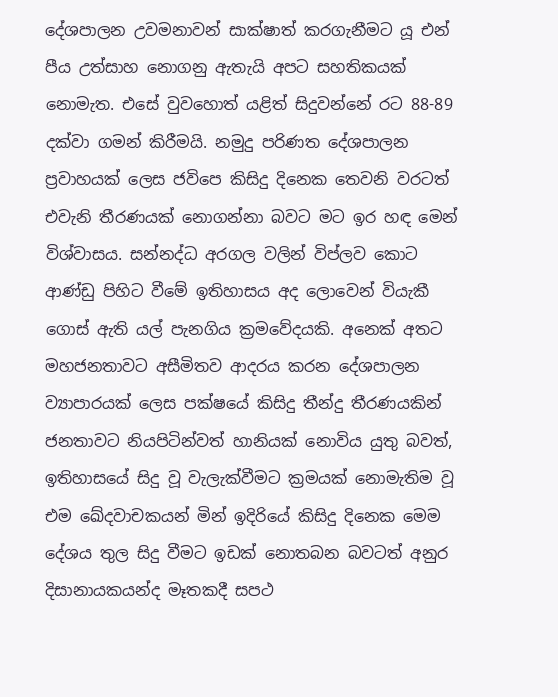දේශපාලන උවමනාවන් සාක්ෂාත් කරගැනීමට යූ එන් පීය උත්සාහ නොගනු ඇතැයි අපට සහතිකයක් නොමැත. එසේ වුවහොත් යළිත් සිදුවන්නේ රට 88-89 දක්වා ගමන් කිරීමයි. නමුදු පරිණත දේශපාලන ප්‍රවාහයක් ලෙස ජවිපෙ කිසිදු දිනෙක තෙවනි වරටත් එවැනි තීරණයක් නොගන්නා බවට මට ඉර හඳ මෙන් විශ්වාසය. සන්නද්ධ අරගල වලින් විප්ලව කොට ආණ්ඩු පිහිට වීමේ ඉතිහාසය අද ලොවෙන් වියැකී ගොස් ඇති යල් පැනගිය ක්‍රමවේදයකි. අනෙක් අතට මහජනතාවට අසීමිතව ආදරය කරන දේශපාලන ව්‍යාපාරයක් ලෙස පක්ෂයේ කිසිදු තීන්දු තීරණයකින් ජනතාවට නියපිටින්වත් හානියක් නොවිය යුතු බවත්, ඉතිහාසයේ සිදු වූ වැලැක්වීමට ක්‍රමයක් නොමැතිම වූ එම ඛේදවාචකයන් මින් ඉදිරියේ කිසිදු දිනෙක මෙම දේශය තුල සිදු වීමට ඉඩක් නොතබන බවටත් අනුර දිසානායකයන්ද මෑතකදී සපථ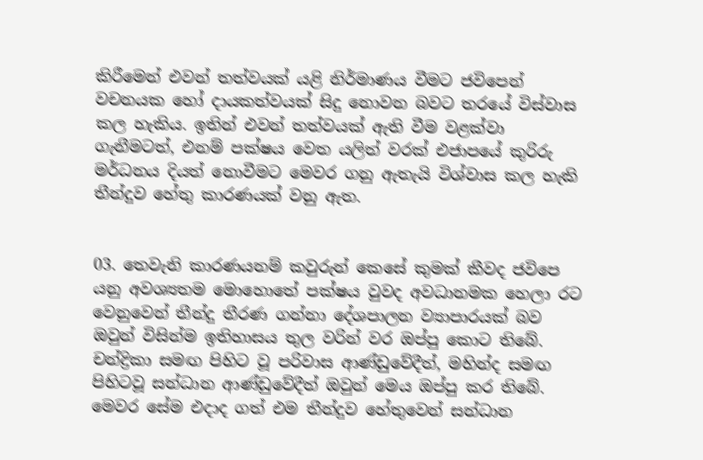කිරීමෙන් එවන් තත්වයක් යළි නිර්මාණය වීමට ජවිපෙන් වචනයක හෝ දායකත්වයක් සිදු නොවන බවට තරයේ විස්වාස කල හැකිය. ඉතින් එවන් තත්වයක් ඇති වීම වළක්වා ගැනීමටත්, එනම් පක්ෂය වෙත යලිත් වරක් එජාපයේ කුරිරු මර්ධනය දියත් නොවීමට මෙවර ගනු ඇතැයි විශ්වාස කල හැකි තීන්දුව හේතු කාරණයක් වනු ඇත.


03. තෙවැනි කාරණයනම් කවුරුන් කෙසේ කුමක් කීවද ජවිපෙ යනු අවශ්‍යතම මොහොතේ පක්ෂය වුවද අවධානමක හෙලා රට වෙනුවෙන් තීන්දු තීරණ ගන්නා දේශපාලන ව්‍යාපාරයක් බව ඔවුන් විසින්ම ඉතිහාසය තුල වරින් වර ඔප්පු කොට තිබේ. චන්ද්‍රිකා සමඟ පිහිට වූ පරිවාස ආණ්ඩුවේදීත්, මහින්ද සමඟ පිහිටවූ සන්ධාන ආණ්ඩුවේදීත් ඔවුන් මෙය ඔප්පු කර තිබේ. මෙවර සේම එදාද ගත් එම තීන්දුව හේතුවෙන් සන්ධාන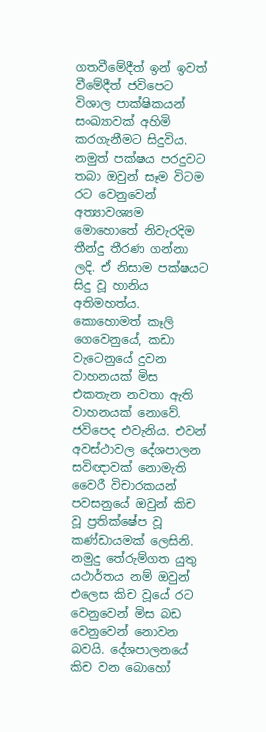ගතවීමේදීත් ඉන් ඉවත් වීමේදීත් ජවිපෙට විශාල පාක්ෂිකයන් සංඛ්‍යාවක් අහිමි කරගැනීමට සිදුවිය. නමුත් පක්ෂය පරදුවට තබා ඔවුන් සෑම විටම රට වෙනුවෙන් අත්‍යාවශ්‍යම මොහොතේ නිවැරදිම තීන්දු තීරණ ගන්නා ලදි. ඒ නිසාම පක්ෂයට සිදු වූ හානිය අතිමහත්ය. කොහොමත් කෑලි ගෙවෙනුයේ, කඩා වැටෙනුයේ දුවන වාහනයක් මිස එකතැන නවතා ඇති වාහනයක් නොවේ. ජවිපෙද එවැනිය. එවන් අවස්ථාවල දේශපාලන සවිඥාවක් නොමැති වෛරී විචාරකයන් පවසනුයේ ඔවුන් කිච වූ ප්‍රතික්ෂේප වූ කණ්ඩායමක් ලෙසිනි. නමුදු තේරුම්ගත යුතු යථාර්තය නම් ඔවුන් එලෙස කිච වූයේ රට වෙනුවෙන් මිස බඩ වෙනුවෙන් නොවන බවයි. දේශපාලනයේ කිච වන බොහෝ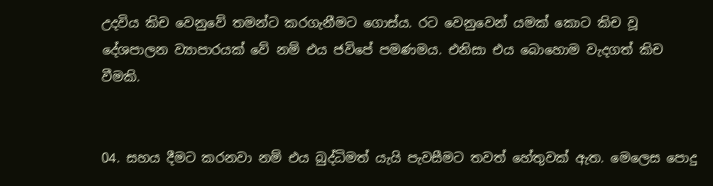උදවිය කිච වෙනුවේ තමන්ට කරගැනීමට ගොස්ය. රට වෙනුවෙන් යමක් කොට කිච වූ දේශපාලන ව්‍යාපාරයක් වේ නම් එය ජවිපේ පමණමය. එනිසා එය බොහොම වැදගත් කිච වීමකි.


04. සහය දීමට කරනවා නම් එය බුද්ධිමත් යැයි පැවසීමට තවත් හේතුවක් ඇත. මෙලෙස පොදු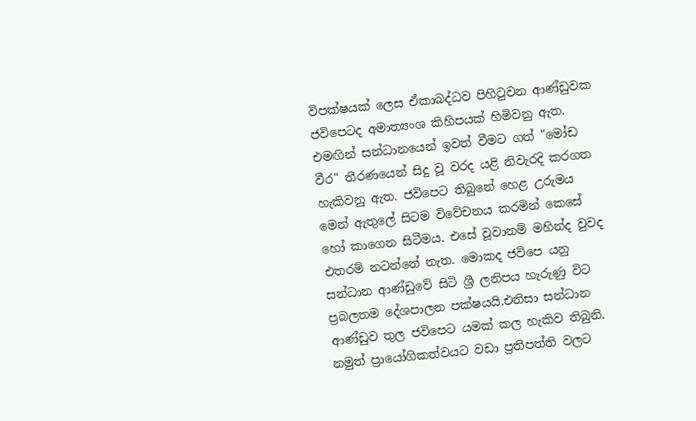විපක්ෂයක් ලෙස ඒකාබද්ධව පිහිටුවන ආණ්ඩුවක ජවිපෙටද අමාත්‍යංශ කිහිපයක් හිමිවනු ඇත. එමඟින් සන්ධානයෙන් ඉවත් වීමට ගත් "මෝඩ වීර" තීරණයෙන් සිදු වූ වරද යළි නිවැරදි කරගත හැකිවනු ඇත. ජවිපෙට තිබුනේ හෙළ උරුමය මෙන් ඇතුලේ සිටම විවේචනය කරමින් කෙසේ හෝ කාගෙන සිටීමය. එසේ වූවානම් මහින්ද වුවද එතරම් නටන්නේ නැත. මොකද ජවිපෙ යනු සන්ධාන ආණ්ඩුවේ සිටි ශ්‍රී ලනිපය හැරුණු විට ප්‍රබලතම දේශපාලන පක්ෂයයි.එනිසා සන්ධාන ආණ්ඩුව තුල ජවිපෙට යමක් කල හැකිව තිබුනි. නමුත් ප්‍රායෝගිකත්වයට වඩා ප්‍රතිපත්ති වලට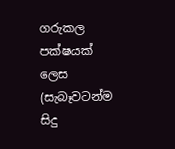ගරුකල පක්ෂයක් ලෙස (සැබෑවටන්ම සිදු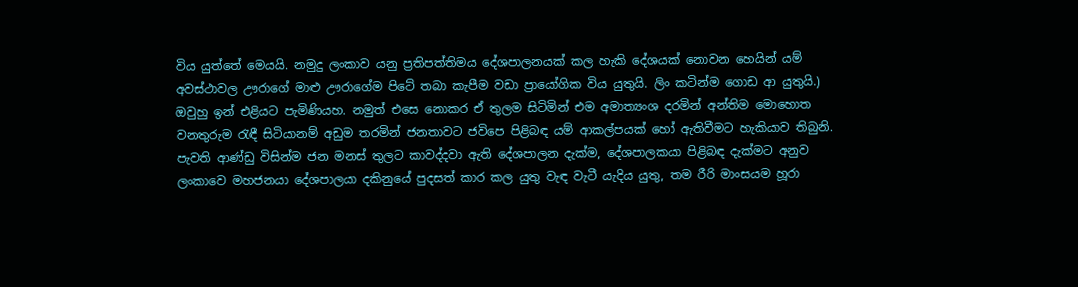විය යුත්තේ මෙයයි. නමුදු ලංකාව යනු ප්‍රතිපත්තිමය දේශපාලනයක් කල හැකි දේශයක් නොවන හෙයින් යම් අවස්ථාවල ඌරාගේ මාළු ඌරාගේම පිටේ තබා කැපීම වඩා ප්‍රායෝගික විය යුතුයි. ලිං කටින්ම ගොඩ ආ යුතුයි.) ඔවුහු ඉන් එළියට පැමිණියහ. නමුත් එසෙ නොකර ඒ තුලම සිටිමින් එම අමාත්‍යංශ දරමින් අන්තිම මොහොත වනතුරුම රැඳී සිටියානම් අඩුම තරමින් ජනතාවට ජවිපෙ පිළිබඳ යම් ආකල්පයක් හෝ ඇතිවීමට හැකියාව තිබුනි. පැවති ආණ්ඩු විසින්ම ජන මනස් තුලට කාවද්දවා ඇති දේශපාලන දැක්ම, දේශපාලකයා පිළිබඳ දැක්මට අනුව ලංකාවෙ මහජනයා දේශපාලයා දකිනුයේ පුදසත් කාර කල යුතු වැඳ වැටී යැදිය යුතු, තම රීරි මාංසයම හූරා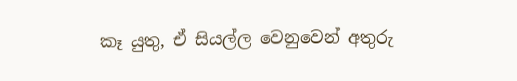කෑ යුතු, ඒ සියල්ල වෙනුවෙන් අතුරු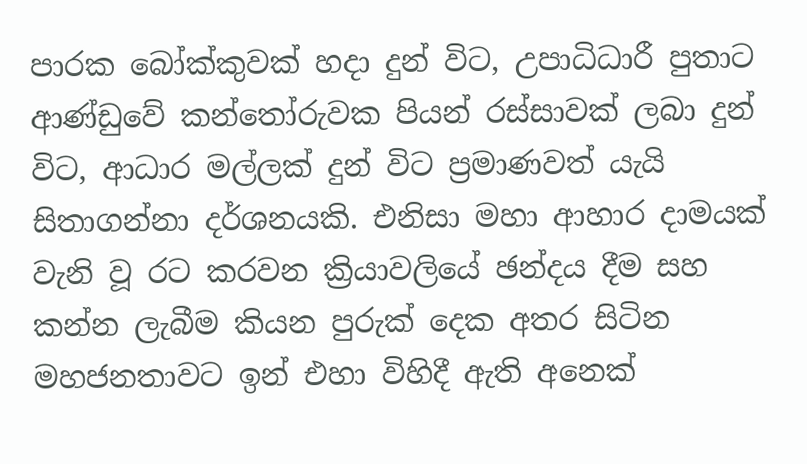පාරක බෝක්කුවක් හදා දුන් විට, උපාධිධාරී පුතාට ආණ්ඩුවේ කන්තෝරුවක පියන් රස්සාවක් ලබා දුන් විට, ආධාර මල්ලක් දුන් විට ප්‍රමාණවත් යැයි සිතාගන්නා දර්ශනයකි. එනිසා මහා ආහාර දාමයක් වැනි වූ රට කරවන ක්‍රියාවලියේ ඡන්දය දීම සහ කන්න ලැබීම කියන පුරුක් දෙක අතර සිටින මහජනතාවට ඉන් එහා විහිදී ඇති අනෙක්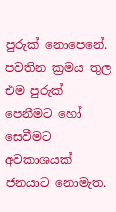පුරුක් නොපෙනේ. පවතින ක්‍රමය තුල එම පුරුක් පෙනීමට හෝ සෙවීමට අවකාශයක් ජනයාට නොමැත.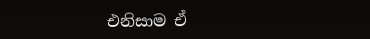එනිසාම ඒ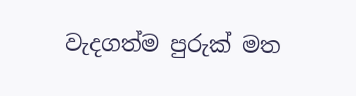වැදගත්ම පුරුක් මත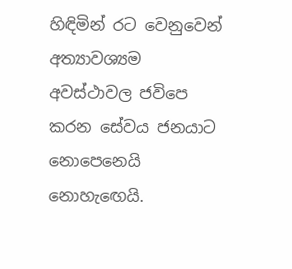හිඳිමින් රට වෙනුවෙන් අත්‍යාවශ්‍යම අවස්ථාවල ජවිපෙ කරන සේවය ජනයාට නොපෙනෙයි නොහැඟෙයි.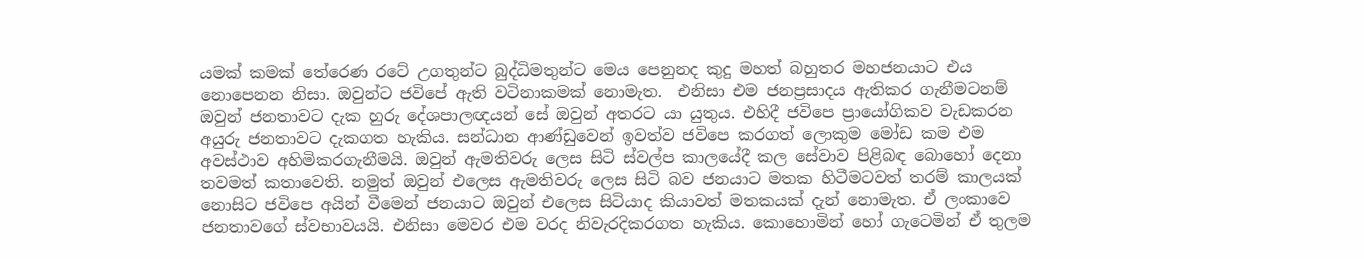යමක් කමක් තේරෙණ රටේ උගතුන්ට බුද්ධිමතුන්ට මෙය පෙනුනද කුදු මහත් බහුතර මහජනයාට එය නොපෙනන නිසා. ඔවුන්ට ජවිපේ ඇති වටිනාකමක් නොමැත.  එනිසා එම ජනප්‍රසාදය ඇතිකර ගැනීමටනම් ඔවුන් ජනතාවට දැක හුරු දේශපාලඥයන් සේ ඔවුන් අතරට යා යුතුය. එහිදී ජවිපෙ ප්‍රායෝගිකව වැඩකරන අයුරු ජනතාවට දැකගත හැකිය. සන්ධාන ආණ්ඩුවෙන් ඉවත්ව ජවිපෙ කරගත් ලොකුම මෝඩ කම එම අවස්ථාව අහිමිකරගැනීමයි. ඔවුන් ඇමතිවරු ලෙස සිටි ස්වල්ප කාලයේදී කල සේවාව පිළිබඳ බොහෝ දෙනා තවමත් කතාවෙති. නමුත් ඔවුන් එලෙස ඇමතිවරු ලෙස සිටි බව ජනයාට මතක හිටීමටවත් තරම් කාලයක් නොසිට ජවිපෙ අයින් වීමෙන් ජනයාට ඔවුන් එලෙස සිටියාද කියාවත් මතකයක් දැන් නොමැත. ඒ ලංකාවෙ ජනතාවගේ ස්වභාවයයි. එනිසා මෙවර එම වරද නිවැරදිකරගත හැකිය. කොහොමින් හෝ ගැටෙමින් ඒ තුලම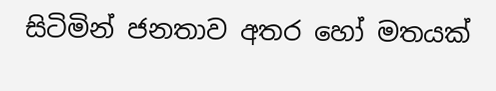සිටිමින් ජනතාව අතර හෝ මතයක්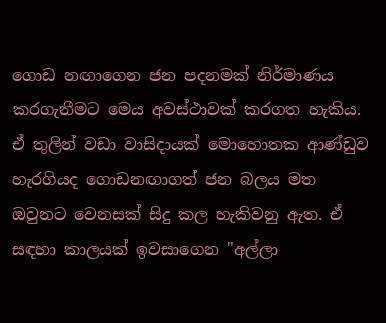ගොඩ නඟාගෙන ජන පදනමක් නිර්මාණය කරගැනීමට මෙය අවස්ථාවක් කරගත හැකිය. ඒ තුලින් වඩා වාසිදායක් මොහොතක ආණ්ඩුව හැරගියද ගොඩනඟාගත් ජන බලය මත ඔවුනට වෙනසක් සිදු කල හැකිවනු ඇත. ඒ සඳහා කාලයක් ඉවසාගෙන "අල්ලා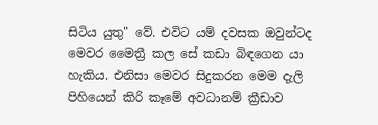සිටිය යුතු" වේ. එවිට යම් දවසක ඔවුන්ටද මෙවර මෛත්‍රී කල සේ කඩා බිඳගෙන යා හැකිය. එනිසා මෙවර සිදුකරන මෙම දැලි පිහියෙන් කිරි කෑමේ අවධානම් ක්‍රීඩාව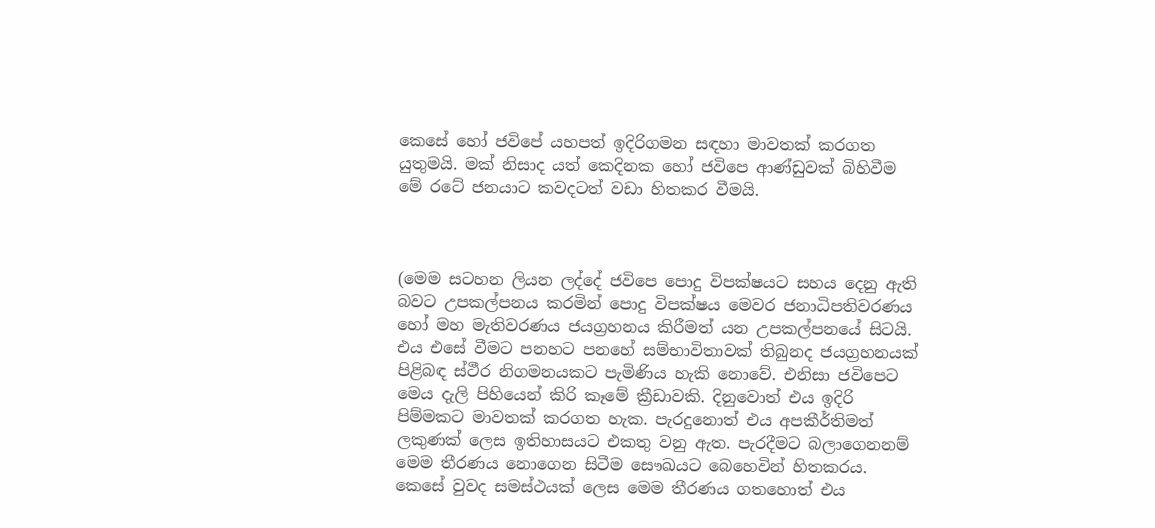කෙසේ හෝ ජවිපේ යහපත් ඉදිරිගමන සඳහා මාවතක් කරගත යුතුමයි. මක් නිසාද යත් කෙදිනක හෝ ජවිපෙ ආණ්ඩුවක් බිහිවීම මේ රටේ ජනයාට කවදටත් වඩා හිතකර වීමයි.



(මෙම සටහන ලියන ලද්දේ ජවිපෙ පොදු විපක්ෂයට සහය දෙනු ඇති බවට උපකල්පනය කරමින් පොදු විපක්ෂය මෙවර ජනාධිපතිවරණය හෝ මහ මැතිවරණය ජයග්‍රහනය කිරීමත් යන උපකල්පනයේ සිටයි. එය එසේ වීමට පනහට පනහේ සම්භාවිතාවක් තිබුනද ජයග්‍රහනයක් පිළිබඳ ස්ථීර නිගමනයකට පැමිණිය හැකි නොවේ. එනිසා ජවිපෙට මෙය දැලි පිහියෙන් කිරි කෑමේ ක්‍රීඩාවකි. දිනුවොත් එය ඉදිරි පිම්මකට මාවතක් කරගත හැක. පැරදුනොත් එය අපකීර්තිමත් ලකුණක් ලෙස ඉතිහාසයට එකතු වනු ඇත. පැරදීමට බලාගෙනනම් මෙම තීරණය නොගෙන සිටීම සෞඛ‍යට බෙහෙවින් හිතකරය. කෙසේ වුවද සමස්ථයක් ලෙස මෙම තීරණය ගතහොත් එය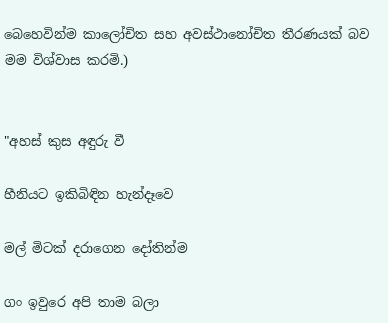බෙහෙවින්ම කාලෝචිත සහ අවස්ථානෝචිත තීරණයක් බව මම විශ්වාස කරමි.)


"අහස් කුස අඳුරු වී

හීනියට ඉකිබිඳින හැන්දෑවෙ

මල් මිටක් දරාගෙන දෝතින්ම

ගං ඉවුරෙ අපි තාම බලා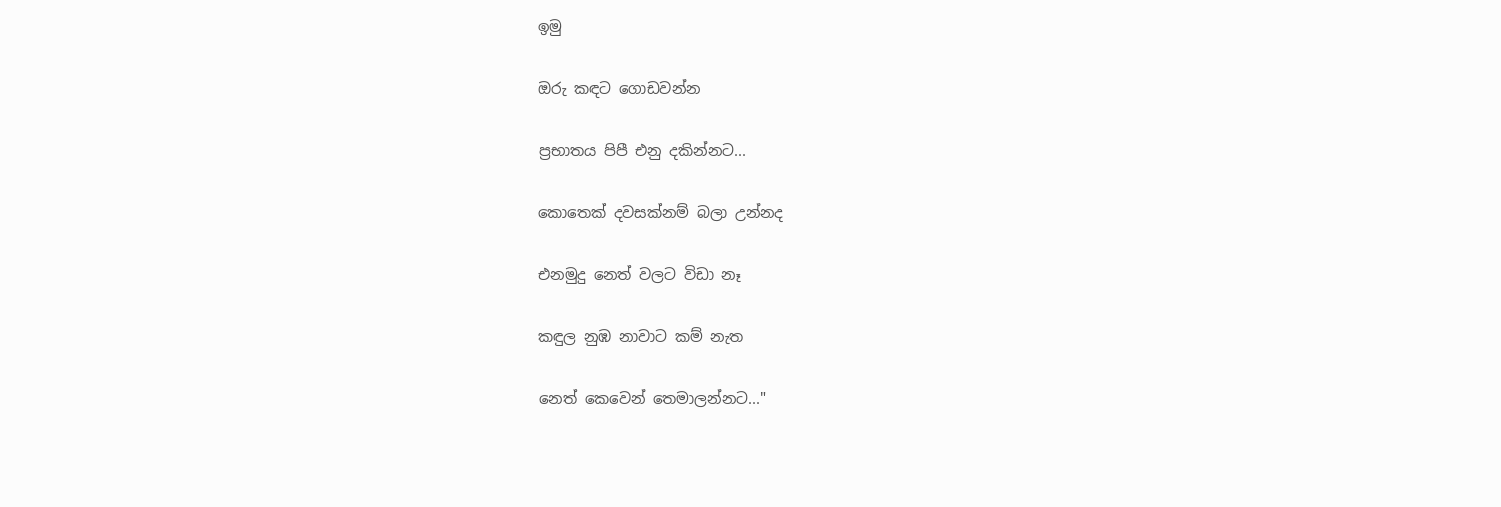ඉමු

ඔරු කඳට ගොඩවන්න

ප්‍රභාතය පිපී එනු දකින්නට...

කොතෙක් දවසක්නම් බලා උන්නද

එනමුදු නෙත් වලට විඩා නෑ

කඳුල නුඹ නාවාට කම් නැත

නෙත් කෙවෙන් තෙමාලන්නට..."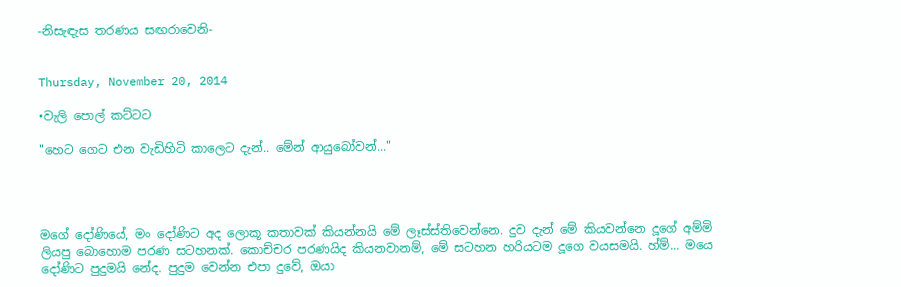-නිසැඳැස තරණය සඟරාවෙනි-


Thursday, November 20, 2014

•වැලි පොල් කට්ටට

"හෙට ගෙට එන වැඩිහිටි කාලෙට දැන්.. මේන් ආයුබෝවන්..."




මගේ දෝණියේ, මං දෝණිට අද ලොකූ කතාවක් කියන්නයි මේ ලෑස්ස්තිවෙන්නෙ. දුව දැන් මේ කියවන්නෙ දූගේ අම්මි ලියපු බොහොම පරණ සටහනක්. කොච්චර පරණයිද කියනවානම්, මේ සටහන හරියටම දූගෙ වයසමයි. හ්ම්... මයෙ දෝණිට පුදුමයි නේද. පුදුම වෙන්න එපා දුවේ, ඔයා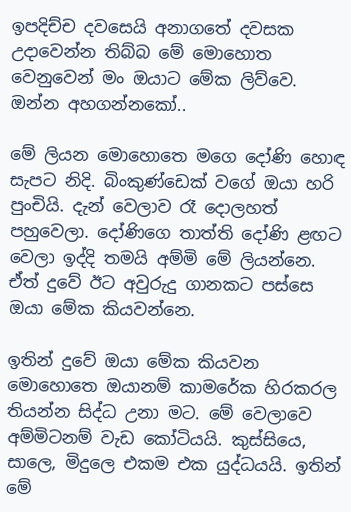ඉපදිච්ච දවසෙයි අනාගතේ දවසක උදාවෙන්න තිබ්බ මේ මොහොත වෙනුවෙන් මං ඔයාට මේක ලිව්වෙ. ඔන්න අහගන්නකෝ..

මේ ලියන මොහොතෙ මගෙ දෝණි හොඳ සැපට නිදි. බිංකුණ්ඩෙක් වගේ ඔයා හරි පුංචියි. දැන් වෙලාව රෑ දොලහත් පහුවෙලා. දෝණිගෙ තාත්ති දෝණි ළඟට වෙලා ඉද්දි තමයි අම්මි මේ ලියන්නෙ. ඒත් දුවේ ඊට අවුරුදු ගානකට පස්සෙ ඔයා මේක කියවන්නෙ.

ඉතින් දුවේ ඔයා මේක කියවන මොහොතෙ ඔයානම් කාමරේක හිරකරල තියන්න සිද්ධ උනා මට. මේ වෙලාවෙ අම්මිටනම් වැඩ කෝටියයි. කුස්සියෙ, සාලෙ, මිදුලෙ එකම එක යුද්ධයයි. ඉතින් මේ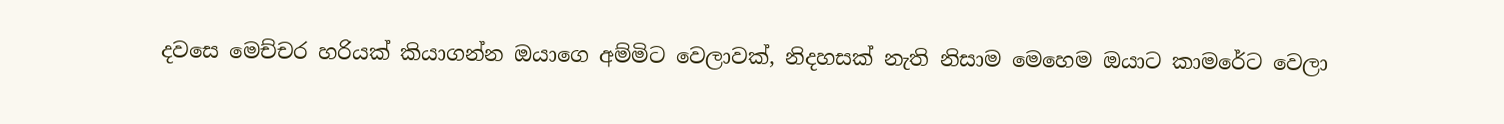දවසෙ මෙච්චර හරියක් කියාගන්න ඔයාගෙ අම්මිට වෙලාවක්, නිදහසක් නැති නිසාම මෙහෙම ඔයාට කාමරේට වෙලා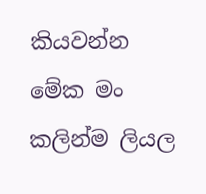කියවන්න මේක මං කලින්ම ලියල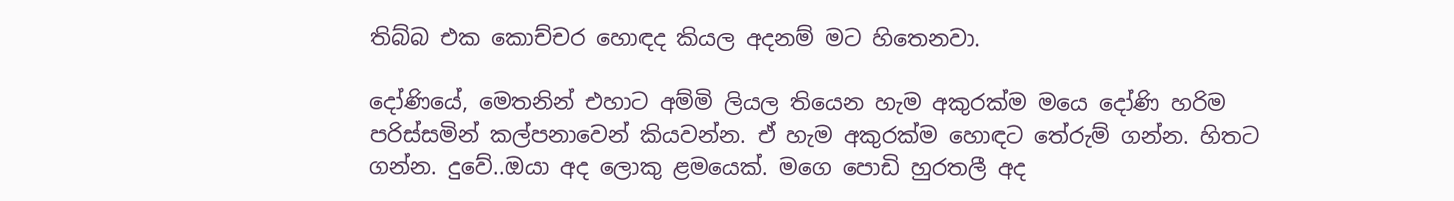තිබ්බ එක කොච්චර හොඳද කියල අදනම් මට හිතෙනවා.

දෝණියේ, මෙතනින් එහාට අම්මි ලියල තියෙන හැම අකුරක්ම මයෙ දෝණි හරිම පරිස්සමින් කල්පනාවෙන් කියවන්න. ඒ හැම අකුරක්ම හොඳට තේරුම් ගන්න. හිතට ගන්න. දුවේ..ඔයා අද ලොකු ළමයෙක්. මගෙ පොඩි හුරතලී අද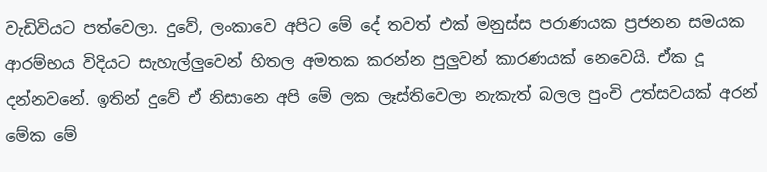වැඩිවියට පත්වෙලා. දුවේ, ලංකාවෙ අපිට මේ දේ තවත් එක් මනුස්ස පරාණයක ප්‍රජනන සමයක ආරම්භය විදියට සැහැල්ලුවෙන් හිතල අමතක කරන්න පුලුවන් කාරණයක් නෙවෙයි. ඒක දූ දන්නවනේ. ඉතින් දුවේ ඒ නිසානෙ අපි මේ ලක ලෑස්තිවෙලා නැකැත් බලල පුංචි උත්සවයක් අරන් මේක මේ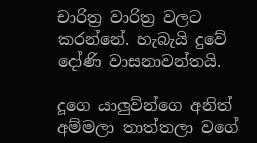චාරිත්‍ර වාරිත්‍ර වලට කරන්නේ. හැබැයි දුවේ දෝණි වාසනාවන්තයි.

දූගෙ යාලුව්න්ගෙ අනිත් අම්මලා තාත්තලා වගේ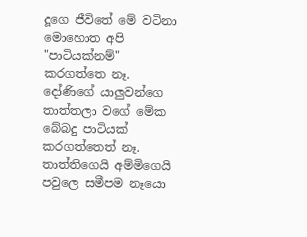දූගෙ ජීවිතේ මේ වටිනා මොහොත අපි "පාටියක්නම්" කරගත්තෙ නෑ. දෝණිගේ යාලුවන්ගෙ තාත්තලා වගේ මේක බේබදු පාටියක් කරගත්තෙත් නෑ. තාත්තිගෙයි අම්මිගෙයි පවුලෙ සමීපම නෑයො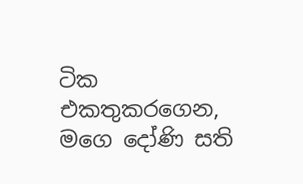ටික එකතුකරගෙන, මගෙ දෝණි සති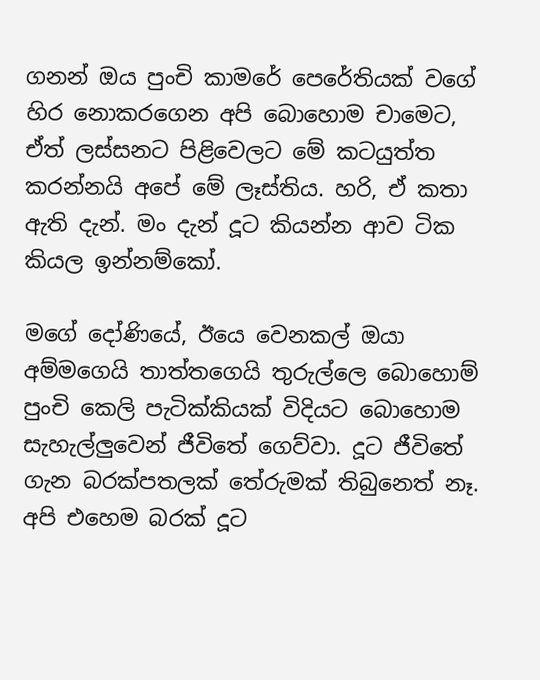ගනන් ඔය පුංචි කාමරේ පෙරේතියක් වගේ හිර නොකරගෙන අපි බොහොම චාමෙට, ඒත් ලස්සනට පිළිවෙලට මේ කටයුත්ත කරන්නයි අපේ මේ ලෑස්තිය. හරි, ඒ කතා ඇති දැන්. මං දැන් දූට කියන්න ආව ටික කියල ඉන්නම්කෝ.

මගේ දෝණියේ, ඊයෙ වෙනකල් ඔයා අම්මගෙයි තාත්තගෙයි තුරුල්ලෙ බොහොම් පුංචි කෙලි පැටික්කියක් විදියට බොහොම සැහැල්ලුවෙන් ජීවිතේ ගෙව්වා. දූට ජීවිතේ ගැන බරක්පතලක් තේරුමක් තිබුනෙත් නෑ. අපි එහෙම බරක් දූට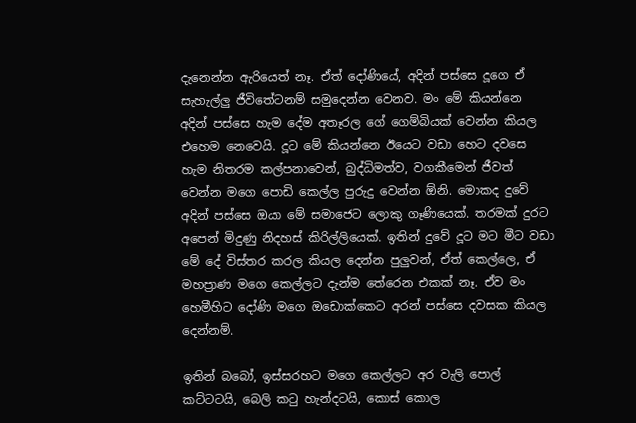දැනෙන්න ඇරියෙත් නෑ. ඒත් දෝණියේ, අදින් පස්සෙ දූගෙ ඒ සැහැල්ලු ජීවිතේටනම් සමුදෙන්න වෙනව. මං මේ කියන්නෙ අදින් පස්සෙ හැම දේම අතෑරල ගේ ගෙම්බියක් වෙන්න කියල එහෙම නෙවෙයි. දූට මේ කියන්නෙ ඊයෙට වඩා හෙට දවසෙ හැම නිතරම කල්පනාවෙන්, බුද්ධිමත්ව, වගකීමෙන් ජීවත් වෙන්න මගෙ පොඩි කෙල්ල පුරුදු වෙන්න ඕනි. මොකද දුවේ අදින් පස්සෙ ඔයා මේ සමාජෙට ලොකු ගෑණියෙක්. තරමක් දුරට අපෙන් මිදුණු නිදහස් කිරිල්ලියෙක්. ඉතින් දුවේ දූට මට මීට වඩා මේ දේ විස්තර කරල කියල දෙන්න පුලුවන්, ඒත් කෙල්ලෙ, ඒ මහප්‍රාණ මගෙ කෙල්ලට දැන්ම තේරෙන එකක් නෑ. ඒව මං හෙමීහිට දෝණි මගෙ ඔඩොක්කෙට අරන් පස්සෙ දවසක කියල දෙන්නම්.

ඉතින් බබෝ, ඉස්සරහට මගෙ කෙල්ලට අර වැලි පොල් කට්ටටයි, බෙලි කටු හැන්දටයි, කොස් කොල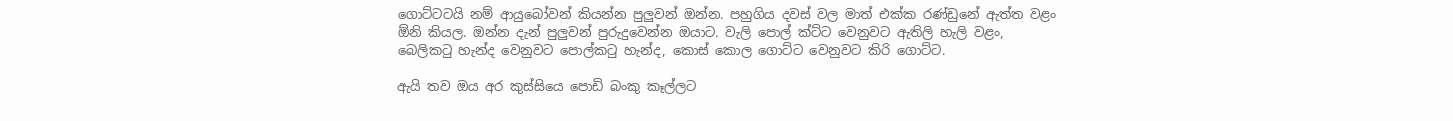ගොට්ටටයි නම් ආයුබෝවන් කියන්න පුලුවන් ඔන්න. පහුගිය දවස් වල මාත් එක්ක රණ්ඩුනේ ඇත්ත වළං ඕනි කියල. ඔන්න දැන් පුලුවන් පුරුදුවෙන්න ඔයාට. වැලි පොල් ක්ට්ට වෙනුවට ඇතිලි හැලි වළං, බෙලිකටු හැන්ද වෙනුවට පොල්කටු හැන්ද, කොස් කොල ගොට්ට වෙනුවට කිරි ගොට්ට.

ඇයි තව ඔය අර කුස්සියෙ පොඩි බංකු කෑල්ලට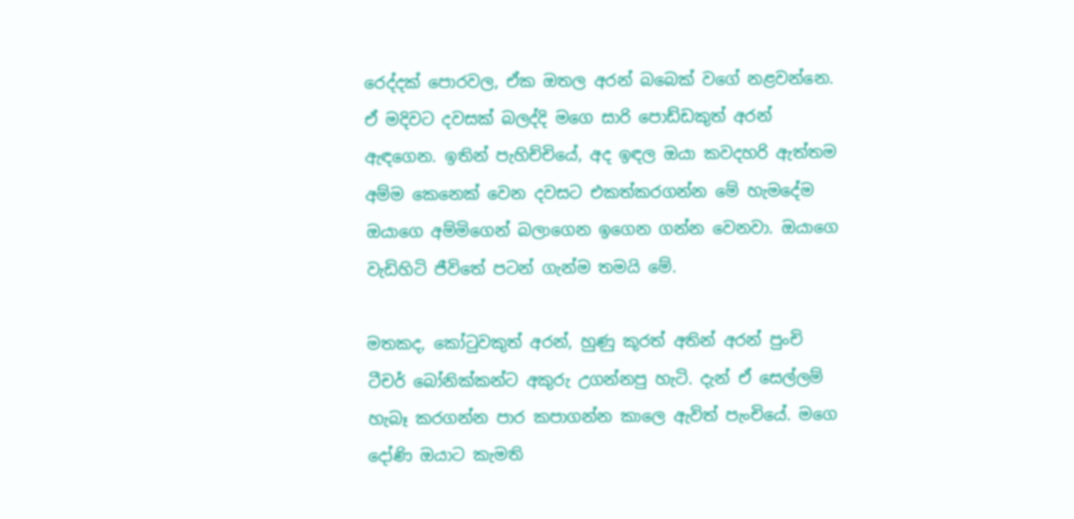රෙද්දක් පොරවල, ඒක ඔතල අරන් බබෙක් වගේ නළවන්නෙ. ඒ මදිවට දවසක් බලද්දි මගෙ සාරි පොඩ්ඩකුත් අරන් ඇඳගෙන. ඉතින් පැහිච්චියේ, අද ඉඳල ඔයා කවදහරි ඇත්තම අම්ම කෙනෙක් වෙන දවසට එකත්කරගන්න මේ හැමදේම ඔයාගෙ අම්මිගෙන් බලාගෙන ඉගෙන ගන්න වෙනවා. ඔයාගෙ වැඩිහිටි ජීවිතේ පටන් ගැන්ම තමයි මේ.

මතකද, කෝටුවකුත් අරන්, හුණු කූරත් අතින් අරන් පුංචි ටීචර් බෝනික්කන්ට අකුරු උගන්නපු හැටි. දැන් ඒ සෙල්ලම් හැබෑ කරගන්න පාර කපාගන්න කාලෙ ඇවිත් පැංචියේ. මගෙ දෝණි ඔයාට කැමති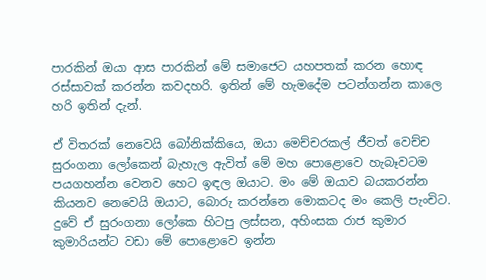පාරකින් ඔයා ආස පාරකින් මේ සමාජෙට යහපතක් කරන හොඳ රස්සාවක් කරන්න කවදහරි. ඉතින් මේ හැමදේම පටන්ගන්න කාලෙ හරි ඉතින් දැන්.

ඒ විතරක් නෙවෙයි බෝනික්කියෙ, ඔයා මෙච්චරකල් ජීවත් වෙච්ච සුරංගනා ලෝකෙන් බැහැල ඇවිත් මේ මහ පොළොවෙ හැබෑවටම පයගහන්න වෙනව හෙට ඉඳල ඔයාට. මං මේ ඔයාව බයකරන්න කියනව නෙවෙයි ඔයාට, බොරු කරන්නෙ මොකටද මං කෙලි පැංචිට. දුවේ ඒ සුරංගනා ලෝකෙ හිටපු ලස්සන, අහිංසක රාජ කුමාර කුමාරියන්ට වඩා මේ පොළොවෙ ඉන්න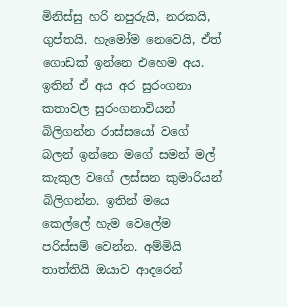මිනිස්සු හරි නපුරුයි, නරකයි, ගුප්තයි. හැමෝම නෙවෙයි, ඒත් ගොඩක් ඉන්නෙ එහෙම අය. ඉතින් ඒ අය අර සුරංගනා කතාවල සුරංගනාවියන් බිලිගන්න රාස්සයෝ වගේ බලන් ඉන්නෙ මගේ සමන් මල් කැකුල වගේ ලස්සන කුමාරියන් බිලිගන්න. ඉතින් මයෙ කෙල්ලේ හැම වෙලේම පරිස්සම් වෙන්න. අම්මියි තාත්තියි ඔයාව ආදරෙන්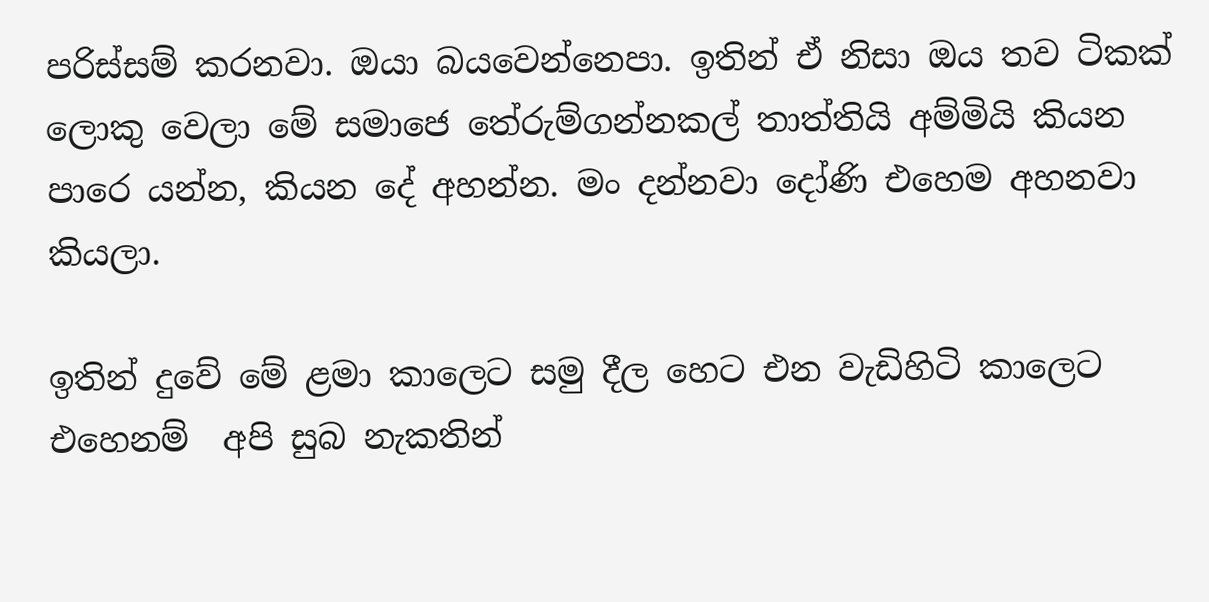පරිස්සම් කරනවා. ඔයා බයවෙන්නෙපා. ඉතින් ඒ නිසා ඔය තව ටිකක් ලොකු වෙලා මේ සමාජෙ තේරුම්ගන්නකල් තාත්තියි අම්මියි කියන පාරෙ යන්න, කියන දේ අහන්න. මං දන්නවා දෝණි එහෙම අහනවා කියලා.

ඉතින් දුවේ මේ ළමා කාලෙට සමු දීල හෙට එන වැඩිහිටි කාලෙට එහෙනම්  අපි සුබ නැකතින්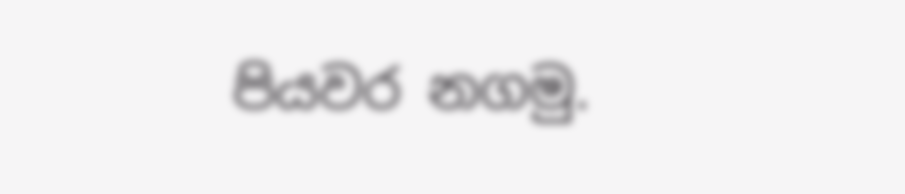පියවර නගමු.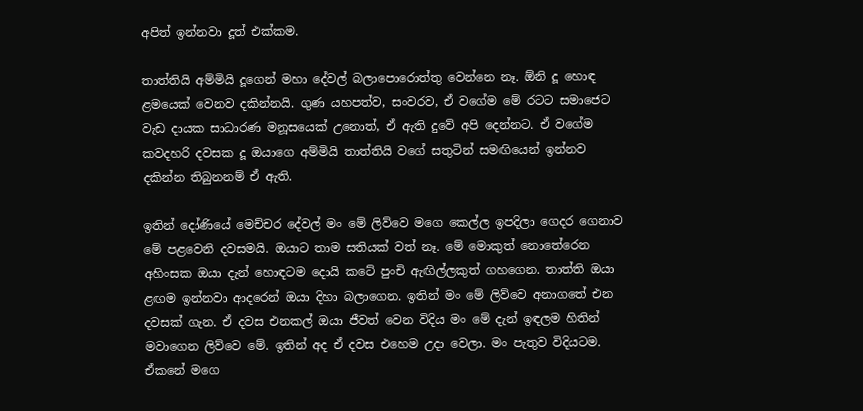අපිත් ඉන්නවා දූත් එක්කම.

තාත්තියි අම්මියි දූගෙන් මහා දේවල් බලාපොරොත්තු වෙන්නෙ නෑ. ඕනි දූ හොඳ ළමයෙක් වෙනව දකින්නයි. ගුණ යහපත්ව, සංවරව, ඒ වගේම මේ රටට සමාජෙට වැඩ දායක සාධාරණ මනූසයෙක් උනොත්, ඒ ඇති දුවේ අපි දෙන්නට. ඒ වගේම කවදහරි දවසක දූ ඔයාගෙ අම්මියි තාත්තියි වගේ සතුටින් සමඟියෙන් ඉන්නව දකින්න තිබුනනම් ඒ ඇති.

ඉතින් දෝණියේ මෙච්චර දේවල් මං මේ ලිව්වෙ මගෙ කෙල්ල ඉපදිලා ගෙදර ගෙනාව මේ පළවෙනි දවසමයි. ඔයාට තාම සතියක් වත් නෑ. මේ මොකුත් නොතේරෙන අහිංසක ඔයා දැන් හොඳටම දොයි කටේ පුංචි ඇඟිල්ලකුත් ගහගෙන. තාත්ති ඔයා ළඟම ඉන්නවා ආදරෙන් ඔයා දිහා බලාගෙන. ඉතින් මං මේ ලිව්වෙ අනාගතේ එන දවසක් ගැන. ඒ දවස එනකල් ඔයා ජීවත් වෙන විදිය මං මේ දැන් ඉඳලම හිතින් මවාගෙන ලිව්වෙ මේ. ඉතින් අද ඒ දවස එහෙම උදා වෙලා. මං පැතුව විදියටම. ඒකනේ මගෙ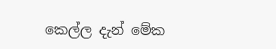කෙල්ල දැන් මේක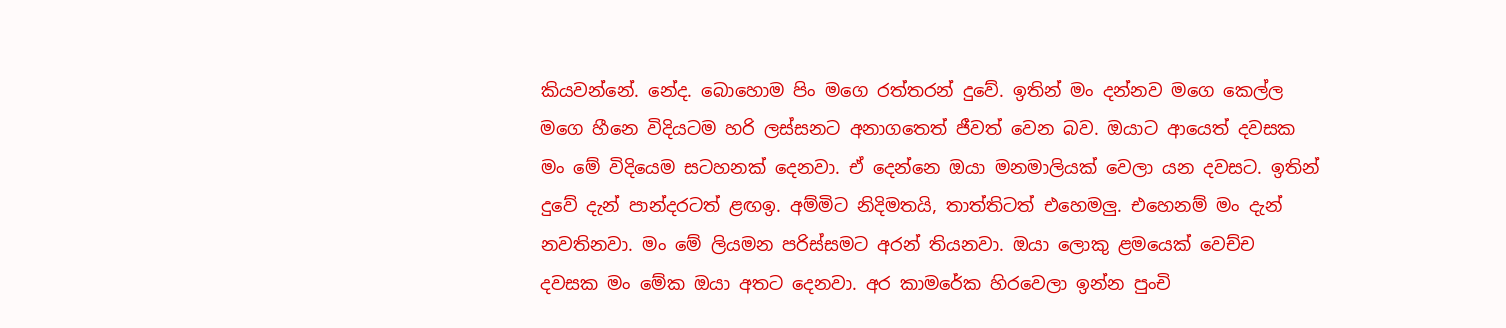කියවන්නේ. නේද. බොහොම පිං මගෙ රත්තරන් දුවේ. ඉතින් මං දන්නව මගෙ කෙල්ල මගෙ හීනෙ විදියටම හරි ලස්සනට අනාගතෙත් ජීවත් වෙන බව. ඔයාට ආයෙත් දවසක මං මේ විදියෙම සටහනක් දෙනවා. ඒ දෙන්නෙ ඔයා මනමාලියක් වෙලා යන දවසට. ඉතින් දුවේ දැන් පාන්දරටත් ළඟඉ. අම්මිට නිදිමතයි, තාත්තිටත් එහෙමලු. එහෙනම් මං දැන් නවතිනවා. මං මේ ලියමන පරිස්සමට අරන් තියනවා. ඔයා ලොකු ළමයෙක් වෙච්ච දවසක මං මේක ඔයා අතට දෙනවා. අර කාමරේක හිරවෙලා ඉන්න පුංචි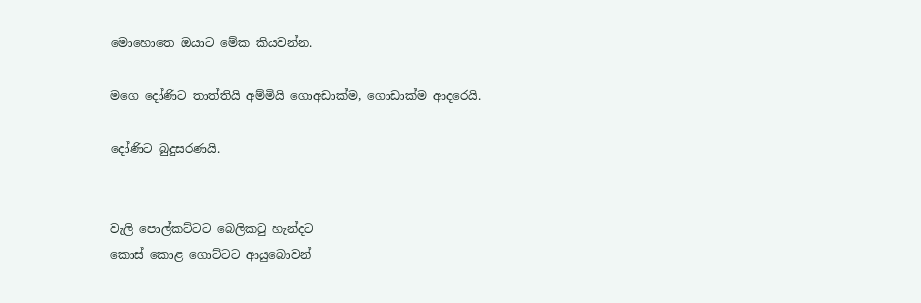මොහොතෙ ඔයාට මේක කියවන්න.

මගෙ දෝණිට තාත්තියි අම්මියි ගොඅඩාක්ම, ගොඩාක්ම ආදරෙයි.

දෝණිට බුදුසරණයි.


වැලි පොල්කට්ටට බෙලිකටු හැන්දට
කොස් කොළ ගොට්ටට ආයුබොවන්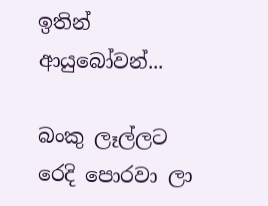ඉතින් ආයුබෝවන්...

බංකු ලෑල්ලට රෙදි පොරවා ලා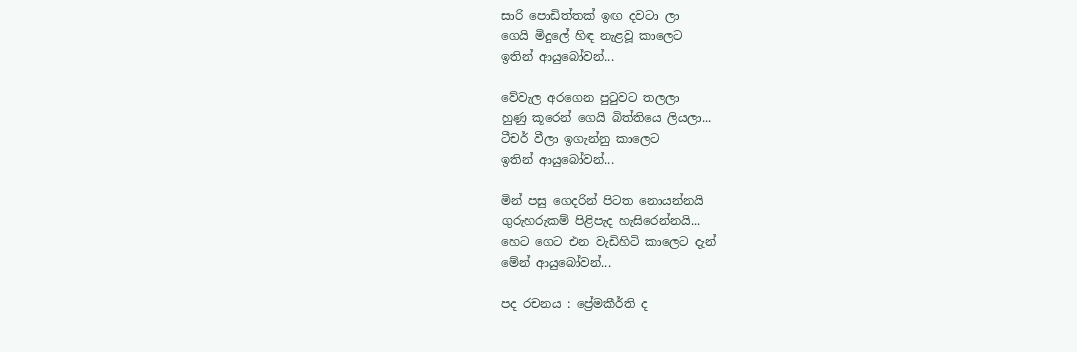සාරි පොඩිත්තක් ඉඟ දවටා ලා
ගෙයි මිදුලේ හිඳ නැළවූ කාලෙට
ඉතින් ආයුබෝවන්...

වේවැල අරගෙන පුටුවට තලලා
හුණු කූරෙන් ගෙයි බිත්තියෙ ලියලා...
ටීචර් වීලා ඉගැන්නු කාලෙට
ඉතින් ආයුබෝවන්...

මින් පසු ගෙදරින් පිටත නොයන්නයි
ගුරුහරුකම් පිළිපැද හැසිරෙන්නයි...
හෙට ගෙට එන වැඩිහිටි කාලෙට දැන්
මේන් ආයුබෝවන්...

පද රචනය : ප්‍රේමකීර්ති ද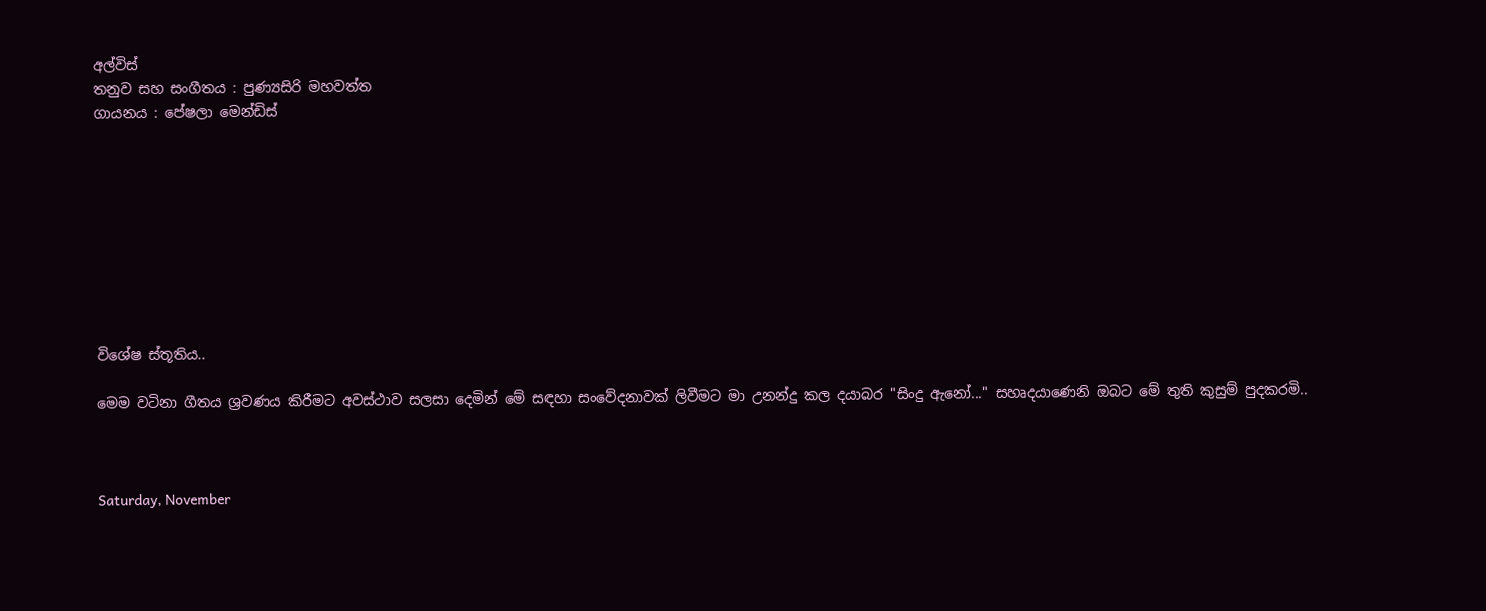අල්විස්
තනුව සහ සංගීතය : පුණ්‍යසිරි මහවත්ත
ගායනය : පේෂලා මෙන්ඩිස්









විශේෂ ස්තූතිය..

මෙම වටිනා ගීතය ශ්‍රවණය කිරීමට අවස්ථාව සලසා දෙමින් මේ සඳහා සංවේදනාවක් ලිවීමට මා උනන්දු කල දයාබර "සිංදු ඇනෝ..." සහෘදයාණෙනි ඔබට මේ තුති කුසුම් පුදකරමි..



Saturday, November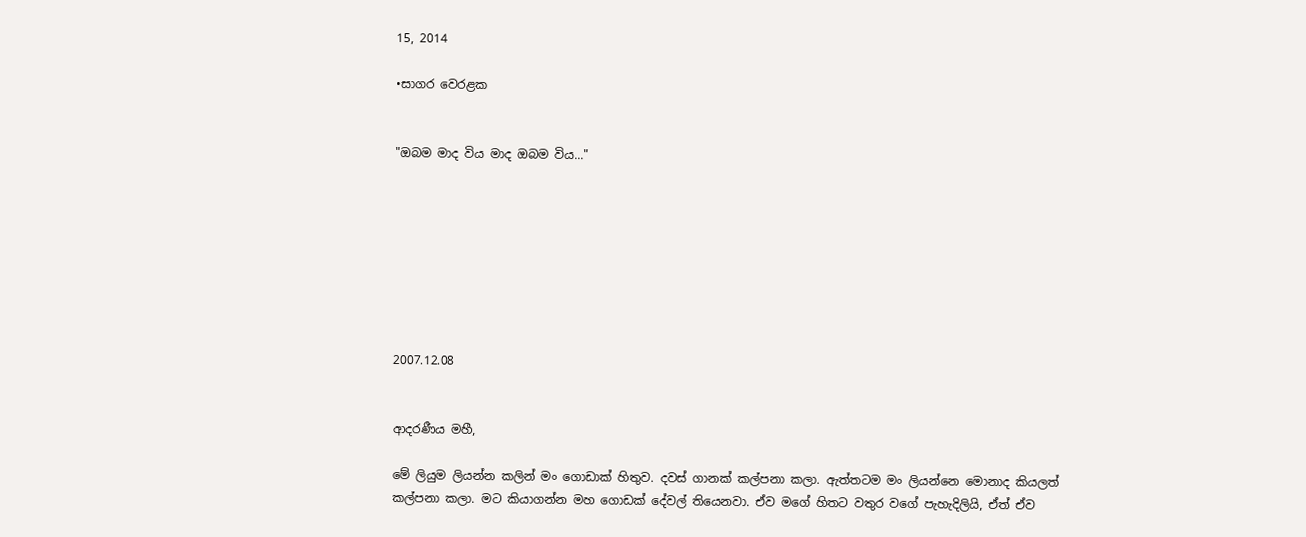15, 2014

•සාගර වෙරළක


"ඔබම මාද විය මාද ඔබම විය..."








2007.12.08


ආදරණීය මහී,

මේ ලියුම ලියන්න කලින් මං ගොඩාක් හිතුව. දවස් ගානක් කල්පනා කලා. ඇත්තටම මං ලියන්නෙ මොනාද කියලත් කල්පනා කලා. මට කියාගන්න මහ ගොඩක් දේවල් තියෙනවා. ඒව මගේ හිතට වතුර වගේ පැහැදිලියි, ඒත් ඒව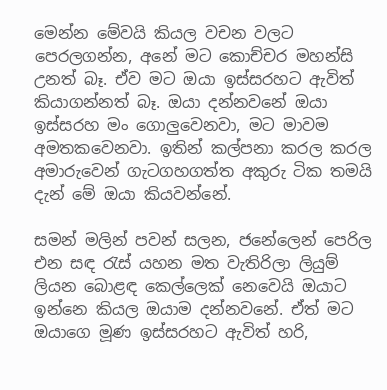මෙන්න මේවයි කියල වචන වලට පෙරලගන්න, අනේ මට කොච්චර මහන්සි උනත් බෑ. ඒව මට ඔයා ඉස්සරහට ඇවිත් කියාගන්නත් බෑ. ඔයා දන්නවනේ ඔයා ඉස්සරහ මං ගොලුවෙනවා, මට මාවම අමතකවෙනවා. ඉතින් කල්පනා කරල කරල අමාරුවෙන් ගැටගහගත්ත අකුරු ටික තමයි දැන් මේ ඔයා කියවන්නේ.

සමන් මලින් පවන් සලන, ජනේලෙන් පෙරිල එන සඳ රැස් යහන මත වැතිරිලා ලියුම් ලියන බොළඳ කෙල්ලෙක් නෙවෙයි ඔයාට ඉන්නෙ කියල ඔයාම දන්නවනේ. ඒත් මට ඔයාගෙ මූණ ඉස්සරහට ඇවිත් හරි,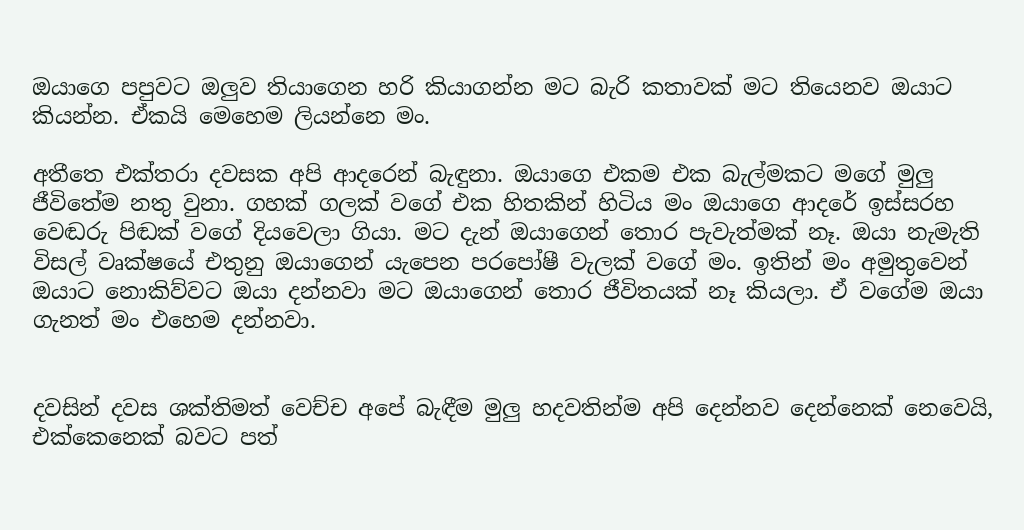ඔයාගෙ පපුවට ඔලුව තියාගෙන හරි කියාගන්න මට බැරි කතාවක් මට තියෙනව ඔයාට කියන්න. ඒකයි මෙහෙම ලියන්නෙ මං.

අතීතෙ එක්තරා දවසක අපි ආදරෙන් බැඳුනා. ඔයාගෙ එකම එක බැල්මකට මගේ මුලු ජීවිතේම නතු වුනා. ගහක් ගලක් වගේ එක හිතකින් හිටිය මං ඔයාගෙ ආදරේ ඉස්සරහ වෙඬරු පිඬක් වගේ දියවෙලා ගියා. මට දැන් ඔයාගෙන් තොර පැවැත්මක් නෑ. ඔයා නැමැති විසල් වෘක්ෂයේ එතුනු ඔයාගෙන් යැපෙන පරපෝෂී වැලක් වගේ මං. ඉතින් මං අමුතුවෙන් ඔයාට නොකිව්වට ඔයා දන්නවා මට ඔයාගෙන් තොර ජීවිතයක් නෑ කියලා. ඒ වගේම ඔයා ගැනත් මං එහෙම දන්නවා.


දවසින් දවස ශක්තිමත් වෙච්ච අපේ බැඳීම මුලු හදවතින්ම අපි දෙන්නව දෙන්නෙක් නෙවෙයි, එක්කෙනෙක් බවට පත්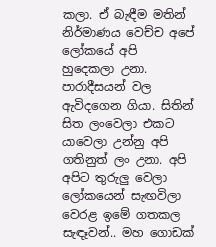කලා. ඒ බැඳීම මතින් නිර්මාණය වෙච්ච අපේ ලෝකයේ අපි හුදෙකලා උනා. පාරාදීසයන් වල ඇවිදගෙන ගියා. සිතින් සිත ලංවෙලා එකට යාවෙලා උන්නු අපි ගතිනුත් ලං උනා. අපි අපිට තුරුලු වෙලා ලෝකයෙන් සැඟවිලා වෙරළ ඉමේ ගතකල සැඳෑවන්.. මහ ගොඩක්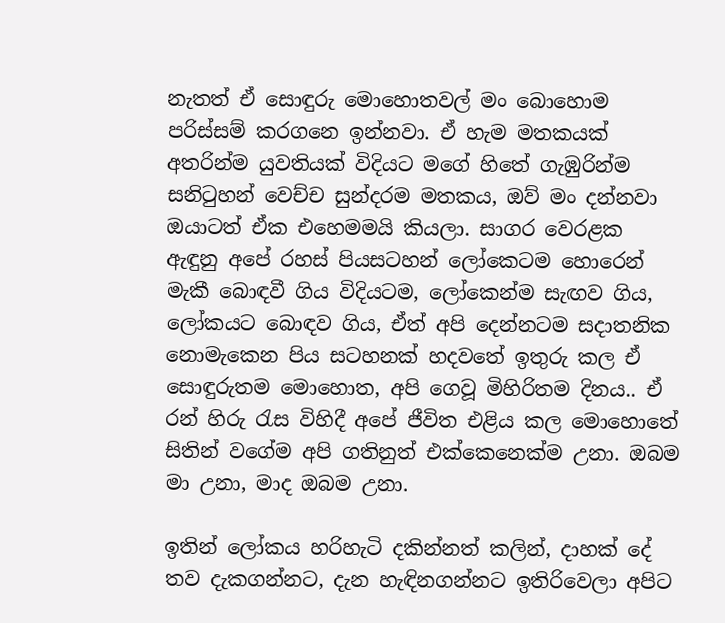නැතත් ඒ සොඳුරු මොහොතවල් මං බොහොම පරිස්සම් කරගනෙ ඉන්නවා. ඒ හැම මතකයක් අතරින්ම යුවතියක් විදියට මගේ හිතේ ගැඹුරින්ම සනිටුහන් වෙච්ච සුන්දරම මතකය, ඔව් මං දන්නවා ඔයාටත් ඒක එහෙමමයි කියලා. සාගර වෙරළක ඇඳුනු අපේ රහස් පියසටහන් ලෝකෙටම හොරෙන් මැකී බොඳවී ගිය විදියටම, ලෝකෙන්ම සැඟව ගිය, ලෝකයට බොඳව ගිය, ඒත් අපි දෙන්නටම සදාතනික නොමැකෙන පිය සටහනක් හදවතේ ඉතුරු කල ඒ සොඳුරුතම මොහොත, අපි ගෙවූ මිහිරිතම දිනය.. ඒ රන් හිරු රැස විහිදී අපේ ජීවිත එළිය කල මොහොතේ සිතින් වගේම අපි ගතිනුත් එක්කෙනෙක්ම උනා. ඔබම මා උනා, මාද ඔබම උනා.

ඉතින් ලෝකය හරිහැටි දකින්නත් කලින්, දාහක් දේ තව දැකගන්නට, දැන හැඳිනගන්නට ඉතිරිවෙලා අපිට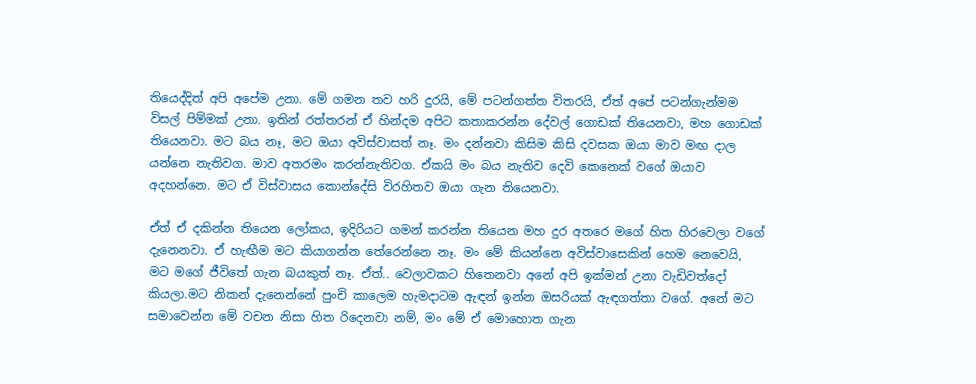තියෙද්දිත් අපි අපේම උනා. මේ ගමන තව හරි දුරයි, මේ පටන්ගත්ත විතරයි, ඒත් අපේ පටන්ගැන්මම විසල් පිම්මක් උනා. ඉතින් රත්තරන් ඒ හින්දම අපිට කතාකරන්න දේවල් ගොඩක් තියෙනවා, මහ ගොඩක් තියෙනවා. මට බය නෑ, මට ඔයා අවිස්වාසත් නෑ. මං දන්නවා කිසිම කිසි දවසක ඔයා මාව මඟ දාල යන්නෙ නැතිවග. මාව අතරමං කරන්නැතිවග. ඒකයි මං බය නැතිව දෙවි කෙනෙක් වගේ ඔයාව අදහන්නෙ. මට ඒ විස්වාසය කොන්දේසි විරහිතව ඔයා ගැන තියෙනවා.

ඒත් ඒ දකින්න තියෙන ලෝකය, ඉදිරියට ගමන් කරන්න තියෙන මහ දුර අතරෙ මගේ හිත හිරවෙලා වගේ දැනෙනවා. ඒ හැඟීම මට කියාගන්න තේරෙන්නෙ නෑ. මං මේ කියන්නෙ අවිස්වාසෙකින් හෙම නෙවෙයි, මට මගේ ජීවිතේ ගැන බයකුත් නෑ. ඒත්.. වෙලාවකට හිතෙනවා අනේ අපි ඉක්මන් උනා වැඩිවත්දෝ කියලා.මට නිකන් දැනෙන්නේ පුංචි කාලෙම හැමදාටම ඇඳන් ඉන්න ඔසරියක් ඇඳගත්තා වගේ. අනේ මට සමාවෙන්න මේ වචන නිසා හිත රිදෙනවා නම්, මං මේ ඒ මොහොත ගැන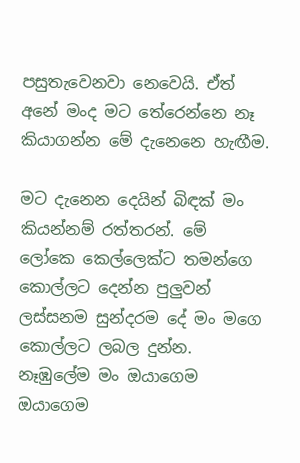පසුතැවෙනවා නෙවෙයි. ඒත් අනේ මංද මට තේරෙන්නෙ නෑ කියාගන්න මේ දැනෙනෙ හැඟීම.

මට දැනෙන දෙයින් බිඳක් මං කියන්නම් රත්තරන්. මේ ලෝකෙ කෙල්ලෙක්ට තමන්ගෙ කොල්ලට දෙන්න පුලුවන් ලස්සනම සුන්දරම දේ මං මගෙ කොල්ලට ලබල දුන්න. නෑඹුලේම මං ඔයාගෙම ඔයාගෙම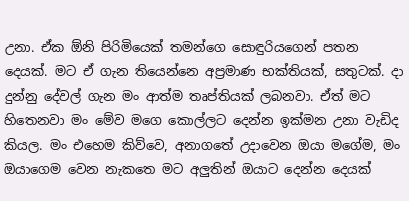උනා. ඒක ඕනි පිරිමියෙක් තමන්ගෙ සොඳුරියගෙන් පතන දෙයක්. මට ඒ ගැන තියෙන්නෙ අප්‍රමාණ භක්තියක්, සතුටක්. දා දුන්නු දේවල් ගැන මං ආත්ම තෘප්තියක් ලබනවා. ඒත් මට හිතෙනවා මං මේව මගෙ කොල්ලට දෙන්න ඉක්මන උනා වැඩිද කියල. මං එහෙම කිව්වෙ, අනාගතේ උදාවෙන ඔයා මගේම, මං ඔයාගෙම වෙන නැකතෙ මට අලුතින් ඔයාට දෙන්න දෙයක්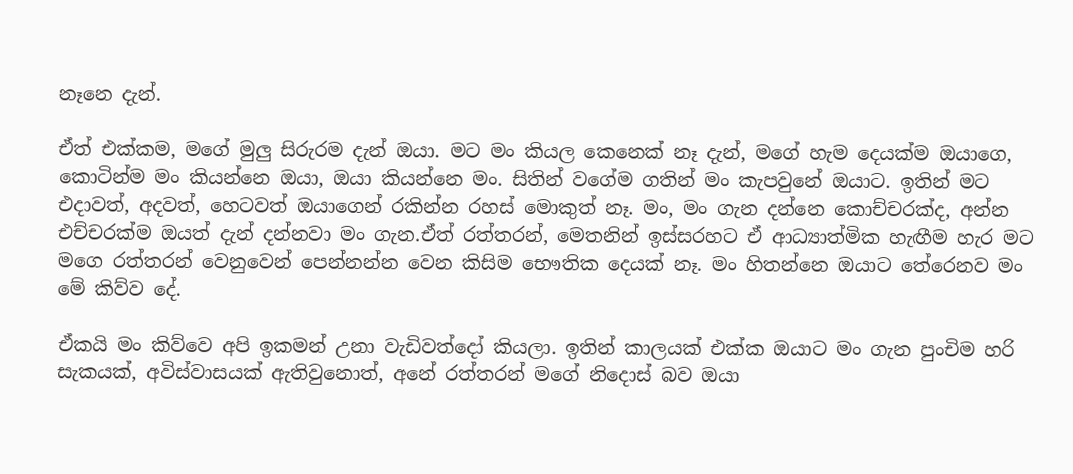නෑනෙ දැන්.

ඒත් එක්කම, මගේ මුලු සිරුරම දැන් ඔයා. මට මං කියල කෙනෙක් නෑ දැන්, මගේ හැම දෙයක්ම ඔයාගෙ, කොටින්ම මං කියන්නෙ ඔයා, ඔයා කියන්නෙ මං. සිතින් වගේම ගතින් මං කැපවුනේ ඔයාට. ඉතින් මට එදාවත්, අදවත්, හෙටවත් ඔයාගෙන් රකින්න රහස් මොකුත් නෑ. මං, මං ගැන දන්නෙ කොච්චරක්ද, අන්න එච්චරක්ම ඔයත් දැන් දන්නවා මං ගැන.ඒත් රත්තරන්, මෙතනින් ඉස්සරහට ඒ ආධ්‍යාත්මික හැඟීම හැර මට මගෙ රත්තරන් වෙනුවෙන් පෙන්නන්න වෙන කිසිම භෞතික දෙයක් නෑ. මං හිතන්නෙ ඔයාට තේරෙනව මං මේ කිව්ව දේ.

ඒකයි මං කිව්වෙ අපි ඉකමන් උනා වැඩිවත්දෝ කියලා. ඉතින් කාලයක් එක්ක ඔයාට මං ගැන පුංචිම හරි සැකයක්, අවිස්වාසයක් ඇතිවුනොත්, අනේ රත්තරන් මගේ නිදොස් බව ඔයා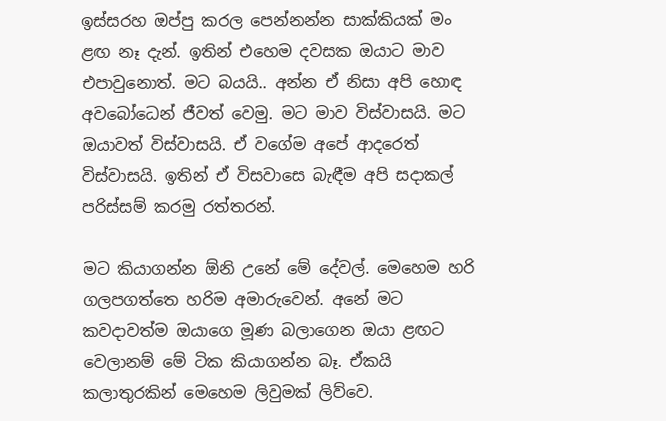ඉස්සරහ ඔප්පු කරල පෙන්නන්න සාක්කියක් මං ළඟ නෑ දැන්. ඉතින් එහෙම දවසක ඔයාට මාව එපාවුනොත්. මට බයයි.. අන්න ඒ නිසා අපි හොඳ අවබෝධෙන් ජීවත් වෙමු. මට මාව විස්වාසයි. මට ඔයාවත් විස්වාසයි. ඒ වගේම අපේ ආදරෙත් විස්වාසයි. ඉතින් ඒ විසවාසෙ බැඳීම අපි සදාකල් පරිස්සම් කරමු රත්තරන්.

මට කියාගන්න ඕනි උනේ මේ දේවල්. මෙහෙම හරි ගලපගත්තෙ හරිම අමාරුවෙන්. අනේ මට කවදාවත්ම ඔයාගෙ මූණ බලාගෙන ඔයා ළඟට වෙලානම් මේ ටික කියාගන්න බෑ. ඒකයි කලාතුරකින් මෙහෙම ලිවුමක් ලිව්වෙ.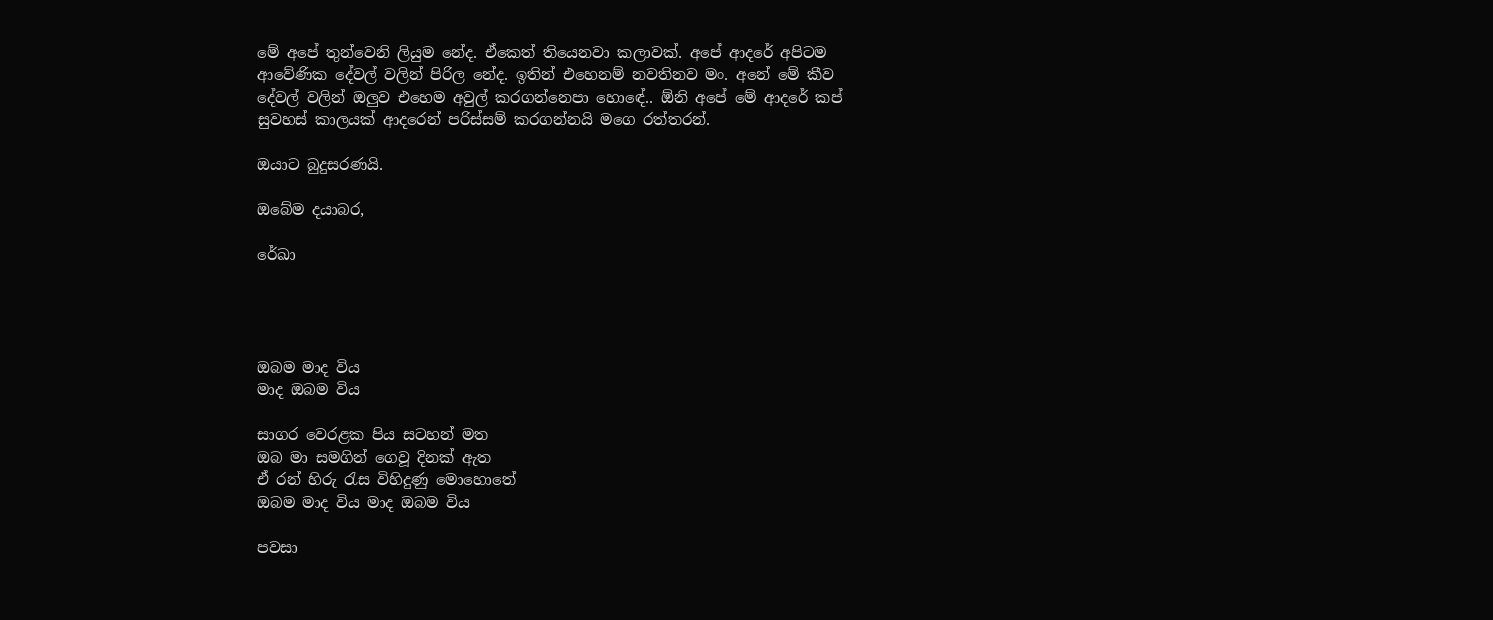මේ අපේ තුන්වෙනි ලියුම නේද. ඒකෙත් තියෙනවා කලාවක්. අපේ ආදරේ අපිටම ආවේණික දේවල් වලින් පිරිල නේද. ඉතින් එහෙනම් නවතිනව මං. අනේ මේ කීව දේවල් වලින් ඔලුව එහෙම අවුල් කරගන්නෙපා හොඳේ.. ඕනි අපේ මේ ආදරේ කප් සුවහස් කාලයක් ආදරෙන් පරිස්සම් කරගන්නයි මගෙ රත්තරන්.

ඔයාට බුදුසරණයි.

ඔබේම දයාබර,

රේඛා




ඔබම මාද විය
මාද ඔබම විය

සාගර වෙරළක පිය සටහන් මත
ඔබ මා සමගින් ගෙවූ දිනක්‌ ඇත
ඒ රන් හිරු රැස විහිදුණු මොහොතේ
ඔබම මාද විය මාද ඔබම විය

පවසා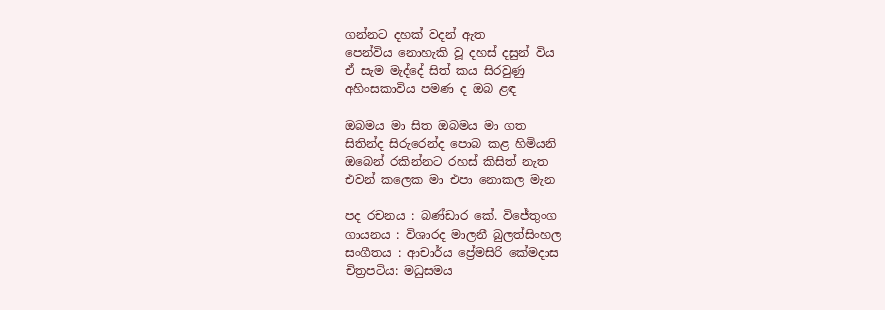ගන්නට දහක් වදන් ඇත
පෙන්විය නොහැකි වූ දහස්‌ දසුන් විය
ඒ සැම මැද්දේ සිත් කය සිරවුණු
අහිංසකාවිය පමණ ද ඔබ ළඳ

ඔබමය මා සිත ඔබමය මා ගත
සිතින්ද සිරුරෙන්ද පොබ කළ හිමියනි
ඔබෙන් රකින්නට රහස්‌ කිසිත් නැත
එවන් කලෙක මා එපා නොකල මැන

පද රචනය : බණ්ඩාර කේ. විජේතුංග
ගායනය : විශාරද මාලනී බුලත්සිංහල
සංගීතය : ආචාර්ය ප්‍රේමසිරි කේමදාස
චිත්‍රපටිය: මධුසමය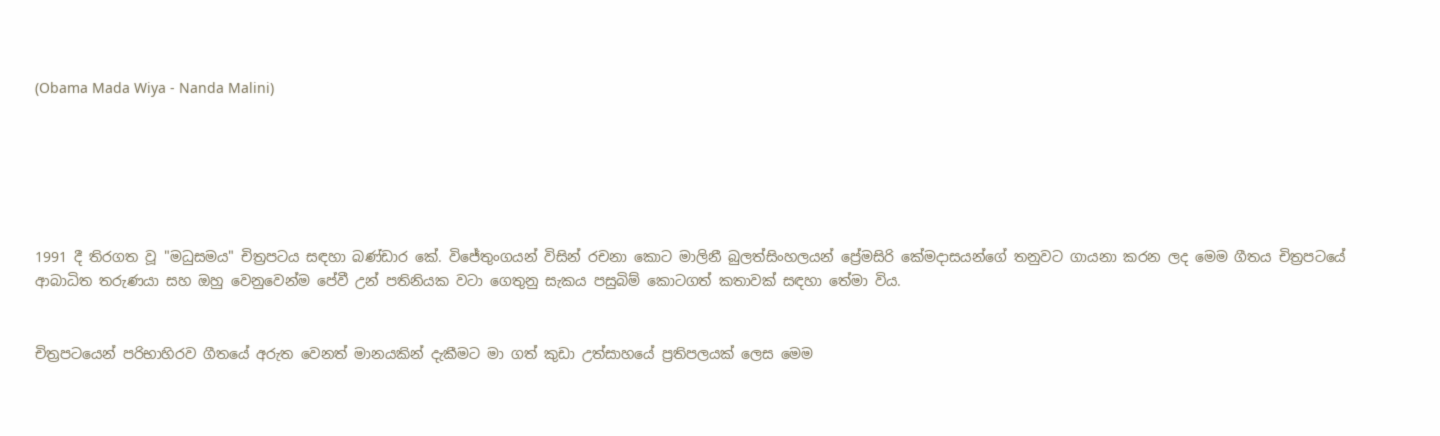(Obama Mada Wiya - Nanda Malini)






1991 දී තිරගත වූ "මධුසමය" චිත්‍රපටය සඳහා බණ්ඩාර කේ. විජේතුංගයන් විසින් රචනා කොට මාලිනී බුලත්සිංහලයන් ප්‍රේමසිරි කේමදාසයන්ගේ තනුවට ගායනා කරන ලද මෙම ගීතය චිත්‍රපටයේ ආබාධිත තරුණයා සහ ඔහු වෙනුවෙන්ම පේවී උන් පතිනියක වටා ගෙතුනු සැකය පසුබිම් කොටගත් කතාවක් සඳහා තේමා විය.


චිත්‍රපටයෙන් පරිභාහිරව ගීතයේ අරුත වෙනත් මානයකින් දැකීමට මා ගත් කුඩා උත්සාහයේ ප්‍රතිපලයක් ලෙස මෙම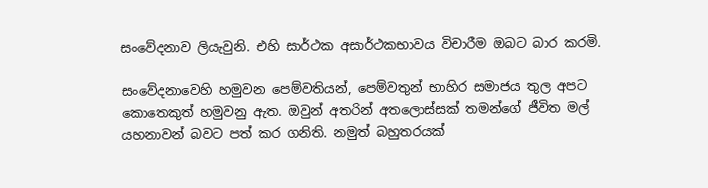සංවේදනාව ලියැවුනි. එහි සාර්ථක අසාර්ථකභාවය විචාරීම ඔබට බාර කරමි.

සංවේදනාවෙහි හමුවන පෙම්වතියන්, පෙම්වතුන් භාහිර සමාජය තුල අපට කොතෙකුත් හමුවනු ඇත. ඔවුන් අතරින් අතලොස්සක් තමන්ගේ ජීවිත මල් යහනාවන් බවට පත් කර ගනිති. නමුත් බහුතරයක්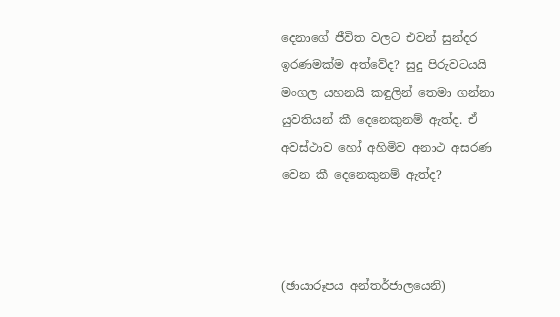දෙනාගේ ජීවිත වලට එවන් සුන්දර ඉරණමක්ම අත්වේද? සුදු පිරුවටයයි මංගල යහනයි කඳුලින් තෙමා ගන්නා යුවතියන් කී දෙනෙකුනම් ඇත්ද. ඒ අවස්ථාව හෝ අහිමිව අනාථ අසරණ වෙන කී දෙනෙකුනම් ඇත්ද?



(ඡායාරූපය අන්තර්ජාලයෙනි)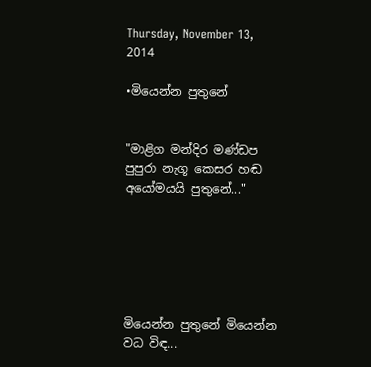Thursday, November 13, 2014

•මියෙන්න පුතුනේ


"මාළිග මන්දිර මණ්ඩප පුපුරා නැගූ කෙසර හඬ
අයෝමයයි පුතුනේ..."






මියෙන්න පුතුනේ මියෙන්න වධ විඳ...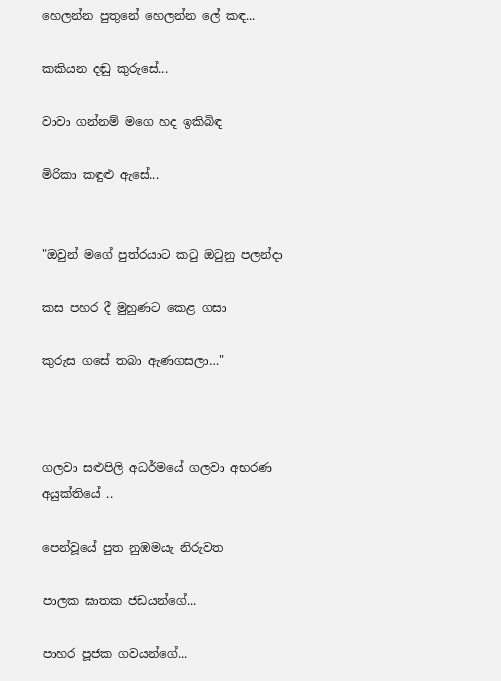හෙලන්න පුතුනේ හෙලන්න ලේ කඳ...

කකියන දඬු කුරුසේ...

වාවා ගන්නම් මගෙ හද ඉකිබිඳ

මිරිකා කඳුළු ඇසේ...


"ඔවුන් මගේ පුත්රයාට කටු ඔටුනු පලන්දා

කස පහර දී මුහුණට කෙළ ගසා

කුරුස ගසේ තබා ඇණගසලා…"



ගලවා සළුපිලි අධර්මයේ ගලවා අභරණ අයුක්තියේ ..

පෙන්වූයේ පුත නුඹමයැ නිරුවත

පාලක ඝාතක ජඩයන්ගේ...

පාහර පූජක ගවයන්ගේ...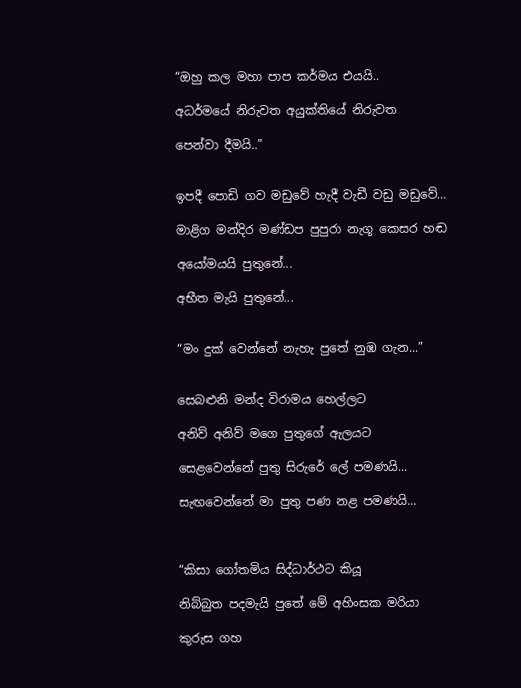“ඔහු කල මහා පාප කර්මය එයයි..

අධර්මයේ නිරුවත අයුක්තියේ නිරුවත

පෙන්වා දීමයි..”


ඉපදී පොඩි ගව මඩුවේ හැදී වැඩී වඩු මඩුවේ…

මාළිග මන්දිර මණ්ඩප පුපුරා නැගූ කෙසර හඬ

අයෝමයයි පුතුනේ...

අභීත මැයි පුතුනේ...


“මං දුක් වෙන්නේ නැහැ පුතේ නුඹ ගැන...”


සෙබළුනි මන්ද විරාමය හෙල්ලට

අනිව් අනිව් මගෙ පුතුගේ ඇලයට

සෙළවෙන්නේ පුතු සිරුරේ ලේ පමණයි...

සැඟවෙන්නේ මා පුතු පණ නළ පමණයි...



“කිසා ගෝතමිය සිද්ධාර්ථට කියූ

නිබ්බුත පදමැයි පුතේ මේ අහිංසක මරියා

කුරුස ගහ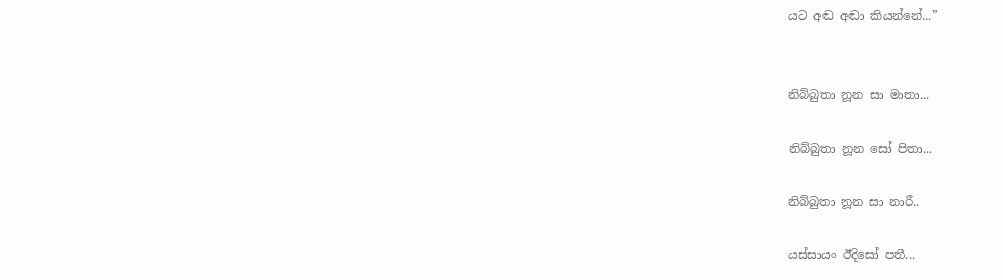යට අඬ අඬා කියන්නේ...”


නිබ්බුතා නූන සා මාතා...

නිබ්බුතා නූන සෝ පිතා...

නිබ්බුතා නූන සා නාරී..

යස්සායං ඊදිසෝ පතී...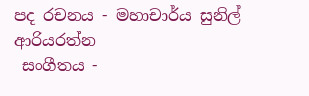පද රචනය - මහාචාර්ය සුනිල් ආරියරත්න
 සංගීතය -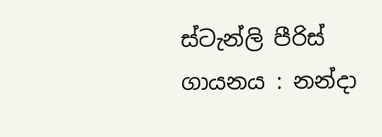ස්ටැන්ලි පීරිස්
ගායනය : නන්දා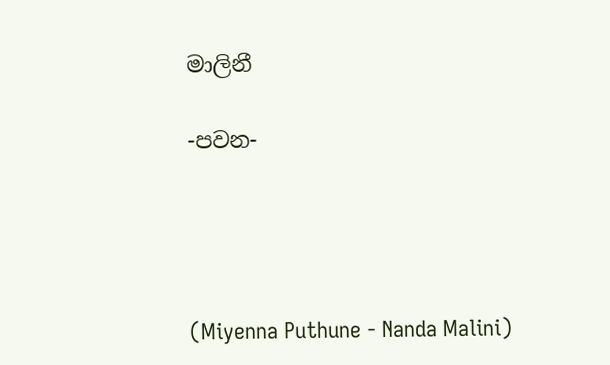මාලිනී

-පවන-




(Miyenna Puthune - Nanda Malini)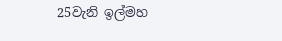25වැනි ඉල්මහ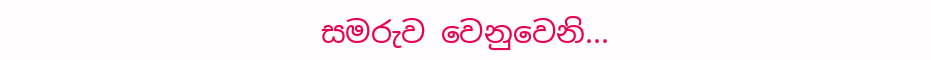සමරුව වෙනුවෙනි...